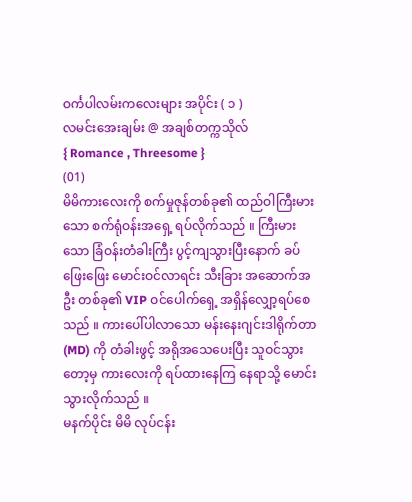ဝင်္ကပါလမ်းကလေးများ အပိုင်း ( ၁ )
လမင်းအေးချမ်း @ အချစ်တက္ကသိုလ်
{ Romance , Threesome }
(01)
မိမိကားလေးကို စက်မှုဇုန်တစ်ခု၏ ထည်ဝါကြီးမားသော စက်ရုံဝန်းအရှေ့ ရပ်လိုက်သည် ။ ကြီးမားသော ခြံဝန်းတံခါးကြီး ပွင့်ကျသွားပြီးနောက် ခပ်ဖြေးဖြေး မောင်းဝင်လာရင်း သီးခြား အဆောက်အဦး တစ်ခု၏ VIP ဝင်ပေါက်ရှေ့ အရှိန်လျှော့ရပ်စေသည် ။ ကားပေါ်ပါလာသော မန်းနေးဂျင်းဒါရိုက်တာ(MD) ကို တံခါးဖွင့် အရိုအသေပေးပြီး သူဝင်သွားတော့မှ ကားလေးကို ရပ်ထားနေကြ နေရာသို့ မောင်းသွားလိုက်သည် ။
မနက်ပိုင်း မိမိ လုပ်ငန်း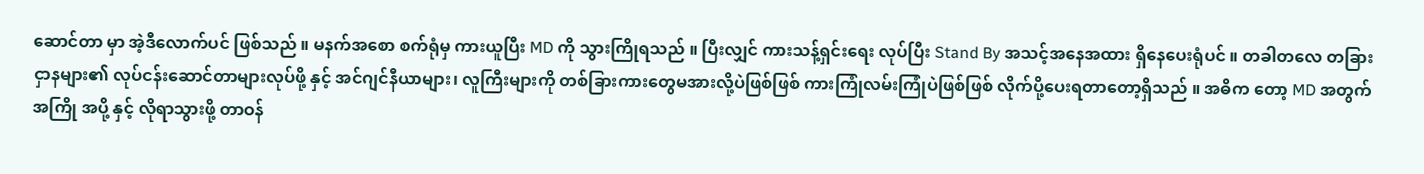ဆောင်တာ မှာ အဲ့ဒီလောက်ပင် ဖြစ်သည် ။ မနက်အစော စက်ရုံမှ ကားယူပြီး MD ကို သွားကြိုရသည် ။ ပြီးလျှင် ကားသန့်ရှင်းရေး လုပ်ပြီး Stand By အသင့်အနေအထား ရှိနေပေးရုံပင် ။ တခါတလေ တခြားငှာနများ၏ လုပ်ငန်းဆောင်တာများလုပ်ဖို့ နှင့် အင်ဂျင်နီယာများ၊ လူကြီးများကို တစ်ခြားကားတွေမအားလို့ပဲဖြစ်ဖြစ် ကားကြုံလမ်းကြုံပဲဖြစ်ဖြစ် လိုက်ပို့ပေးရတာတော့ရှိသည် ။ အဓိက တော့ MD အတွက် အကြို အပို့ နှင့် လိုရာသွားဖို့ တာဝန်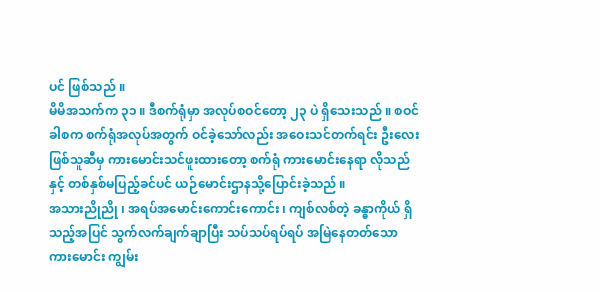ပင် ဖြစ်သည် ။
မိမိအသက်က ၃၁ ။ ဒီစက်ရုံမှာ အလုပ်စဝင်တော့ ၂၃ ပဲ ရှိသေးသည် ။ စဝင်ခါစက စက်ရုံအလုပ်အတွက် ဝင်ခဲ့သော်လည်း အဝေးသင်တက်ရင်း ဦးလေးဖြစ်သူဆီမှ ကားမောင်းသင်ဖူးထားတော့ စက်ရုံ ကားမောင်းနေရာ လိုသည်နှင့် တစ်နှစ်မပြည့်ခင်ပင် ယဉ်မောင်းဌာနသို့ပြောင်းခဲ့သည် ။
အသားညိုညို ၊ အရပ်အမောင်းကောင်းကောင်း ၊ ကျစ်လစ်တဲ့ ခန္ဓာကိုယ် ရှိသည့်အပြင် သွက်လက်ချက်ချာပြီး သပ်သပ်ရပ်ရပ် အမြဲနေတတ်သော ကားမောင်း ကျွမ်း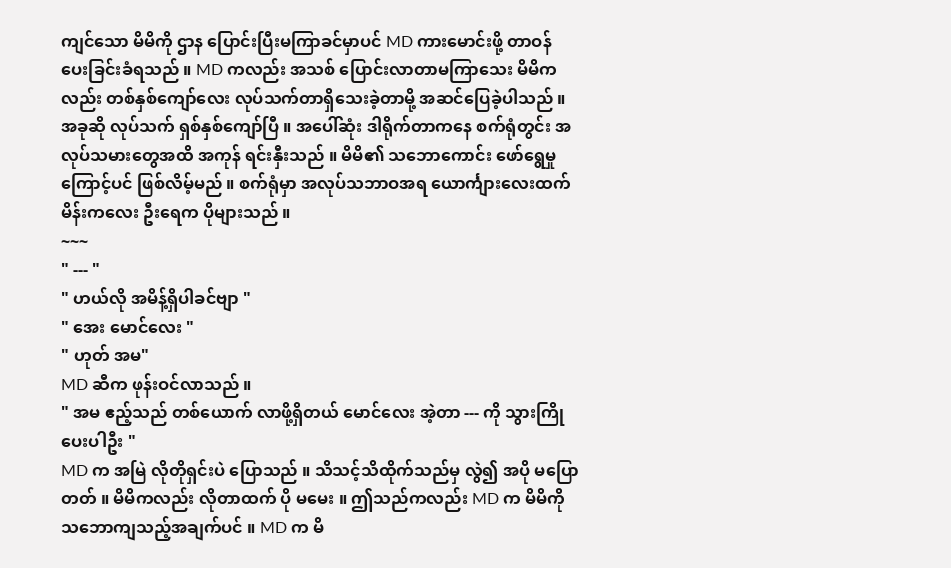ကျင်သော မိမိကို ဌာန ပြောင်းပြီးမကြာခင်မှာပင် MD ကားမောင်းဖို့ တာဝန်ပေးခြင်းခံရသည် ။ MD ကလည်း အသစ် ပြောင်းလာတာမကြာသေး မိမိကလည်း တစ်နှစ်ကျော်လေး လုပ်သက်တာရှိသေးခဲ့တာမို့ အဆင်ပြေခဲ့ပါသည် ။
အခုဆို လုပ်သက် ရှစ်နှစ်ကျော်ပြီ ။ အပေါ်ဆုံး ဒါရိုက်တာကနေ စက်ရုံတွင်း အလုပ်သမားတွေအထိ အကုန် ရင်းနှီးသည် ။ မိမိ၏ သဘောကောင်း ဖော်ရွေမှုကြောင့်ပင် ဖြစ်လိမ့်မည် ။ စက်ရုံမှာ အလုပ်သဘာဝအရ ယောင်္ကျားလေးထက် မိန်းကလေး ဦးရေက ပိုများသည် ။
~~~
" --- "
" ဟယ်လို အမိန့်ရှိပါခင်ဗျာ "
" အေး မောင်လေး "
" ဟုတ် အမ"
MD ဆီက ဖုန်းဝင်လာသည် ။
" အမ ဧည့်သည် တစ်ယောက် လာဖို့ရှိတယ် မောင်လေး အဲ့တာ --- ကို သွားကြိုပေးပါဦး "
MD က အမြဲ လိုတိုရှင်းပဲ ပြောသည် ။ သိသင့်သိထိုက်သည်မှ လွဲ၍ အပို မပြောတတ် ။ မိမိကလည်း လိုတာထက် ပို မမေး ။ ဤသည်ကလည်း MD က မိမိကို သဘောကျသည့်အချက်ပင် ။ MD က မိ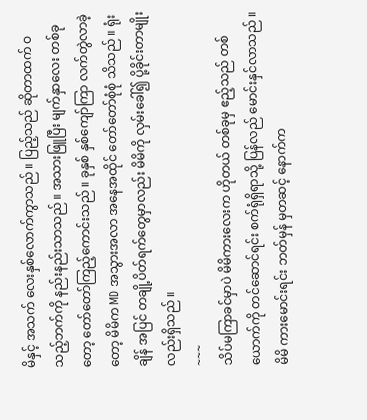မိနှင့် အသက် လေးနှစ်လောက်ကွာသည် ။ ပြည့်သည် ဆိုတာထက် ဝသည့်ဘက်ကို နည်းနည်းသာသည် ။ အသားဖြူပြီး မျက်နှာလေး တစ်ခုတော့ တော်တော်ကြည့်ကောင်းသည် ။ ခုနှစ် နှစ်ကျော်ကြာ လက်တွဲလာခဲ့တော့ မိမိက MD အသွားအလာ အနေအထိုင် တော်တော်စုံစုံ သိသည် ။ ရုံးချိန် အပြင် တချို့ပိတ်ရက်တွေမှာလည်း မိမိကို လှမ်းခေါ်၍ ပို့ခိုင်းတာမျိုးလည်းရှိသည် ။
~~~
သိပ်မကြာခင်မှာပဲ မိမိကားလေးက ဟိုတယ် တစ်ခုမှ ဧည့်သည် တစ်ယောက်ကို တင်ဆောင်ရင်း စက်ရုံရှိရာသို့ ပြန်လည် မောင်းနှင်လာသည် ။
မိမိ ကားမောင်းရင်း ဘတ်မှန် မှတဆင့် နောက်က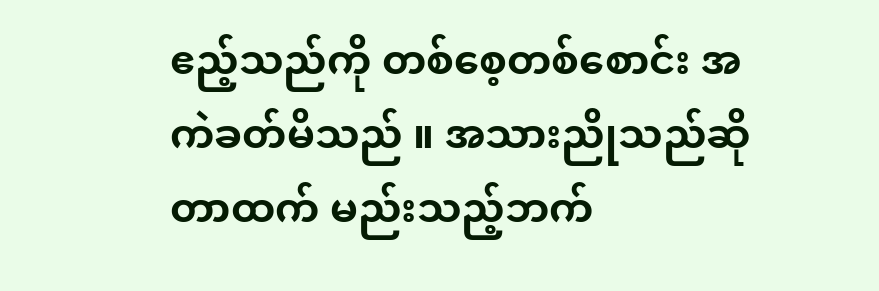ဧည့်သည်ကို တစ်စေ့တစ်စောင်း အကဲခတ်မိသည် ။ အသားညိုသည်ဆိုတာထက် မည်းသည့်ဘက်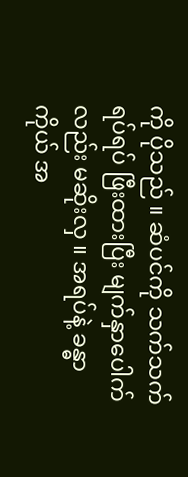ကို ပိုသည် ။ ဆံပင်ကို သက်သက်ရပ်ရပ် ဖြီးထားပြီး မျက်နှာပေါက်လည်း မဆိုးလှ ။ အရပ်နဲ့ ခန္ဓာကိုယ် အ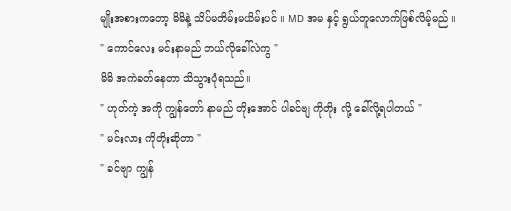မျိုးအစားကတော့ မိမိနဲ့ သိပ်မတိမ်းမယိမ်းပင် ။ MD အမ နှင့် ရွယ်တူလောက်ဖြစ်လိမ့်မည် ။
" ကောင်လေး မင်းနာမည် ဘယ်လိုခေါ်လဲကွ "
မိမိ အကဲခတ်နေတာ သိသွားပုံရသည်။
" ဟုတ်ကဲ့ အကို ကျွန်တော် နာမည် တိုးအောင် ပါခင်ဗျ ကိုတိုး လို့ ခေါ်လို့ရပါတယ် "
" မင်းလား ကိုတိုးဆိုတာ "
" ခင်ဗျာ ကျွန်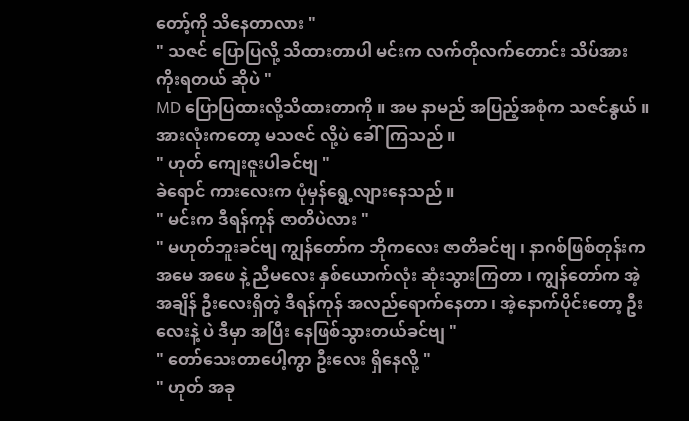တော့်ကို သိနေတာလား "
" သဇင် ပြောပြလို့ သိထားတာပါ မင်းက လက်တိုလက်တောင်း သိပ်အားကိုးရတယ် ဆိုပဲ "
MD ပြောပြထားလို့သိထားတာကို ။ အမ နာမည် အပြည့်အစုံက သဇင်နွယ် ။ အားလုံးကတော့ မသဇင် လို့ပဲ ခေါ်ကြသည် ။
" ဟုတ် ကျေးဇူးပါခင်ဗျ "
ခဲရောင် ကားလေးက ပုံမှန်ရွေ့လျားနေသည် ။
" မင်းက ဒီရန်ကုန် ဇာတိပဲလား "
" မဟုတ်ဘူးခင်ဗျ ကျွန်တော်က ဘိုကလေး ဇာတိခင်ဗျ ၊ နာဂစ်ဖြစ်တုန်းက အမေ အဖေ နဲ့ ညီမလေး နှစ်ယောက်လုံး ဆုံးသွားကြတာ ၊ ကျွန်တော်က အဲ့အချိန် ဦးလေးရှိတဲ့ ဒီရန်ကုန် အလည်ရောက်နေတာ ၊ အဲ့နောက်ပိုင်းတော့ ဦးလေးနဲ့ ပဲ ဒီမှာ အပြီး နေဖြစ်သွားတယ်ခင်ဗျ "
" တော်သေးတာပေါ့ကွာ ဦးလေး ရှိနေလို့ "
" ဟုတ် အခု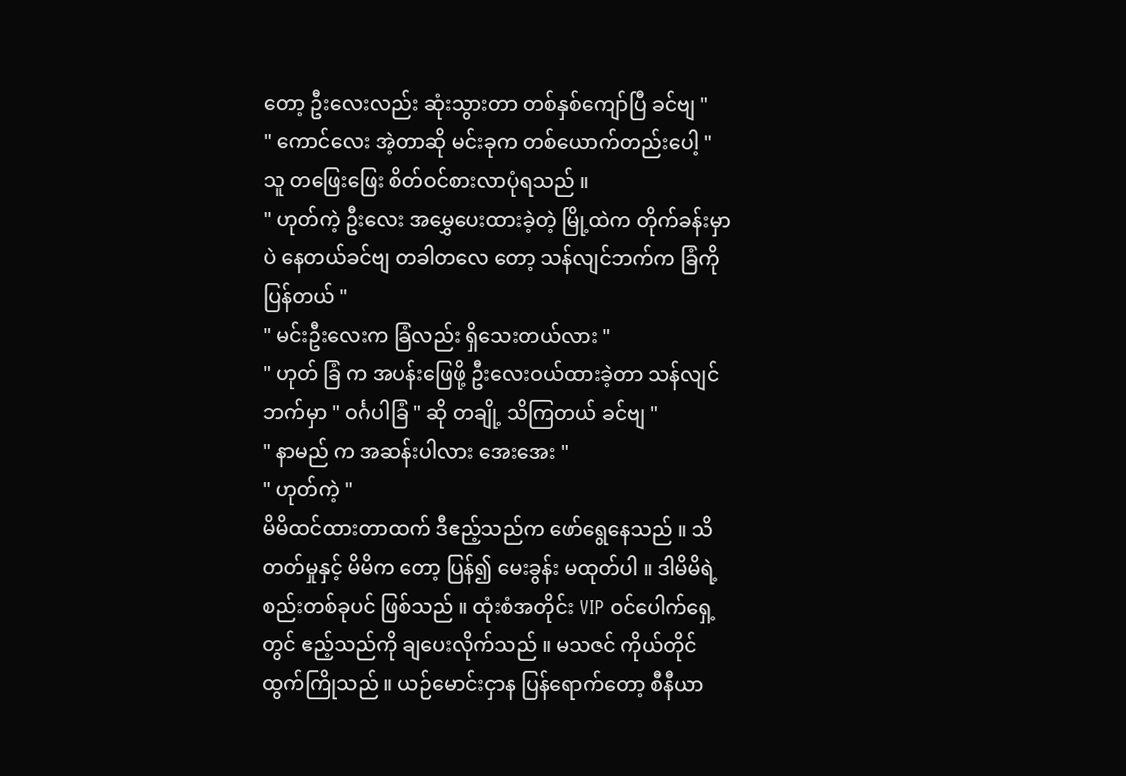တော့ ဦးလေးလည်း ဆုံးသွားတာ တစ်နှစ်ကျော်ပြီ ခင်ဗျ "
" ကောင်လေး အဲ့တာဆို မင်းခုက တစ်ယောက်တည်းပေါ့ "
သူ တဖြေးဖြေး စိတ်ဝင်စားလာပုံရသည် ။
" ဟုတ်ကဲ့ ဦးလေး အမွှေပေးထားခဲ့တဲ့ မြို့ထဲက တိုက်ခန်းမှာပဲ နေတယ်ခင်ဗျ တခါတလေ တော့ သန်လျင်ဘက်က ခြံကို ပြန်တယ် "
" မင်းဦးလေးက ခြံလည်း ရှိသေးတယ်လား "
" ဟုတ် ခြံ က အပန်းဖြေဖို့ ဦးလေးဝယ်ထားခဲ့တာ သန်လျင်ဘက်မှာ " ဝင်္ဂပါခြံ " ဆို တချို့ သိကြတယ် ခင်ဗျ "
" နာမည် က အဆန်းပါလား အေးအေး "
" ဟုတ်ကဲ့ "
မိမိထင်ထားတာထက် ဒီဧည့်သည်က ဖော်ရွေနေသည် ။ သိတတ်မှုနှင့် မိမိက တော့ ပြန်၍ မေးခွန်း မထုတ်ပါ ။ ဒါမိမိရဲ့ စည်းတစ်ခုပင် ဖြစ်သည် ။ ထုံးစံအတိုင်း VIP ဝင်ပေါက်ရှေ့ တွင် ဧည့်သည်ကို ချပေးလိုက်သည် ။ မသဇင် ကိုယ်တိုင် ထွက်ကြိုသည် ။ ယဉ်မောင်းငှာန ပြန်ရောက်တော့ စီနီယာ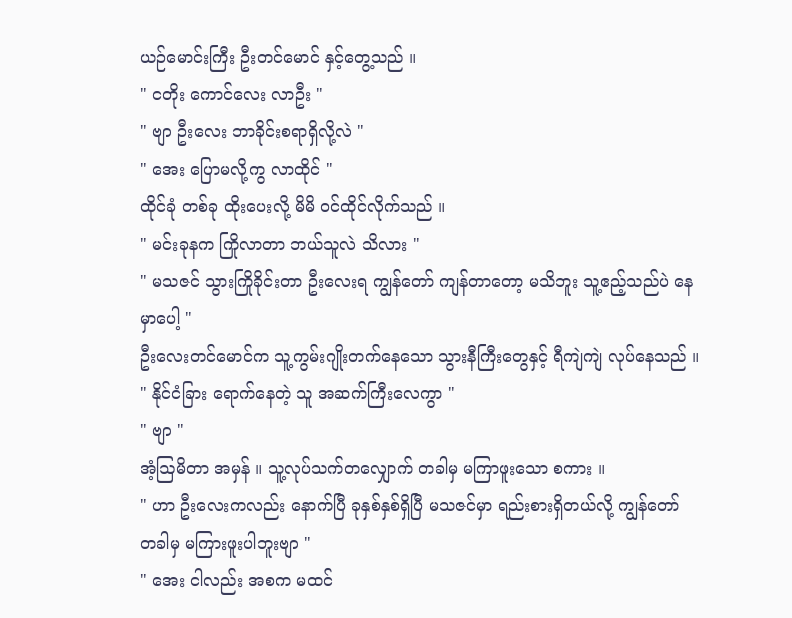ယဉ်မောင်းကြီး ဦးတင်မောင် နှင့်တွေ့သည် ။
" ငတိုး ကောင်လေး လာဦး "
" ဗျာ ဦးလေး ဘာခိုင်းစရာရှိလို့လဲ "
" အေး ပြောမလို့ကွ လာထိုင် "
ထိုင်ခုံ တစ်ခု ထိုးပေးလို့ မိမိ ဝင်ထိုင်လိုက်သည် ။
" မင်းခုနက ကြိုလာတာ ဘယ်သူလဲ သိလား "
" မသဇင် သွားကြိုခိုင်းတာ ဦးလေးရ ကျွန်တော် ကျန်တာတော့ မသိဘူး သူ့ဧည့်သည်ပဲ နေမှာပေါ့ "
ဦးလေးတင်မောင်က သူ့ကွမ်းဂျိုးတက်နေသော သွားနီကြီးတွေနှင့် ရီကျဲကျဲ လုပ်နေသည် ။
" နိုင်ငံခြား ရောက်နေတဲ့ သူ အဆက်ကြီးလေကွာ "
" ဗျာ "
အံ့ဩမိတာ အမှန် ။ သူ့လုပ်သက်တလျှောက် တခါမှ မကြာဖူးသော စကား ။
" ဟာ ဦးလေးကလည်း နောက်ပြီ ခုနှစ်နှစ်ရှိပြီ မသဇင်မှာ ရည်းစားရှိတယ်လို့ ကျွန်တော် တခါမှ မကြားဖူးပါဘူးဗျာ "
" အေး ငါလည်း အစက မထင်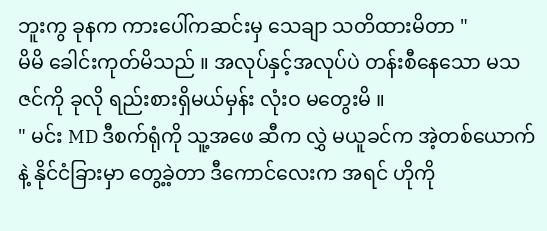ဘူးကွ ခုနက ကားပေါ်ကဆင်းမှ သေချာ သတိထားမိတာ "
မိမိ ခေါင်းကုတ်မိသည် ။ အလုပ်နှင့်အလုပ်ပဲ တန်းစီနေသော မသဇင်ကို ခုလို ရည်းစားရှိမယ်မှန်း လုံးဝ မတွေးမိ ။
" မင်း MD ဒီစက်ရုံကို သူ့အဖေ ဆီက လွှဲ မယူခင်က အဲ့တစ်ယောက်နဲ့ နိုင်ငံခြားမှာ တွေ့ခဲ့တာ ဒီကောင်လေးက အရင် ဟိုကို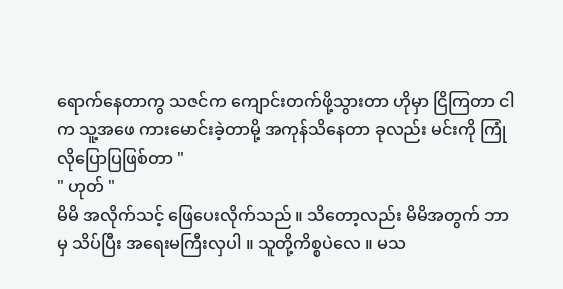ရောက်နေတာကွ သဇင်က ကျောင်းတက်ဖို့သွားတာ ဟိုမှာ ငြိကြတာ ငါက သူ့အဖေ ကားမောင်းခဲ့တာမို့ အကုန်သိနေတာ ခုလည်း မင်းကို ကြုံလိုပြောပြဖြစ်တာ "
" ဟုတ် "
မိမိ အလိုက်သင့် ဖြေပေးလိုက်သည် ။ သိတော့လည်း မိမိအတွက် ဘာမှ သိပ်ပြီး အရေးမကြီးလှပါ ။ သူတို့ကိစ္စပဲလေ ။ မသ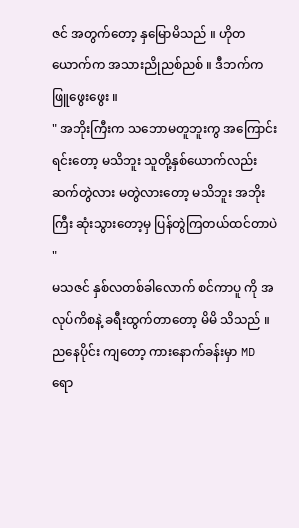ဇင် အတွက်တော့ နှမြောမိသည် ။ ဟိုတယောက်က အသားညိုညစ်ညစ် ။ ဒီဘက်က ဖြူဖွေးဖွေး ။
" အဘိုးကြီးက သဘောမတူဘူးကွ အကြောင်းရင်းတော့ မသိဘူး သူတို့နှစ်ယောက်လည်း ဆက်တွဲလား မတွဲလားတော့ မသိဘူး အဘိုးကြီး ဆုံးသွားတော့မှ ပြန်တွဲကြတယ်ထင်တာပဲ "
မသဇင် နှစ်လတစ်ခါလောက် စင်ကာပူ ကို အလုပ်ကိစနဲ့ ခရီးထွက်တာတော့ မိမိ သိသည် ။ ညနေပိုင်း ကျတော့ ကားနောက်ခန်းမှာ MD ရော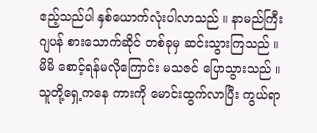ဧည့်သည်ပါ နှစ်ယောက်လုံးပါလာသည် ။ နာမည်ကြီး ဂျပန် စားသောက်ဆိုင် တစ်ခုမှ ဆင်းသွားကြသည် ။ မိမိ စောင့်ရန်မလိုကြောင်း မသဇင် ပြောသွားသည် ။ သူတို့ရှေ့ကနေ ကားကို မောင်းထွက်လာပြီး ကွယ်ရာ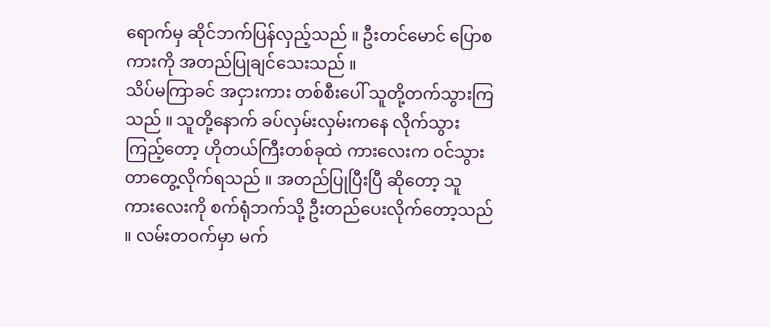ရောက်မှ ဆိုင်ဘက်ပြန်လှည့်သည် ။ ဦးတင်မောင် ပြောစကားကို အတည်ပြုချင်သေးသည် ။
သိပ်မကြာခင် အငှားကား တစ်စီးပေါ် သူတို့တက်သွားကြသည် ။ သူတို့နောက် ခပ်လှမ်းလှမ်းကနေ လိုက်သွားကြည့်တော့ ဟိုတယ်ကြီးတစ်ခုထဲ ကားလေးက ဝင်သွားတာတွေ့လိုက်ရသည် ။ အတည်ပြုပြီးပြီ ဆိုတော့ သူ ကားလေးကို စက်ရုံဘက်သို့ ဦးတည်ပေးလိုက်တော့သည် ။ လမ်းတဝက်မှာ မက်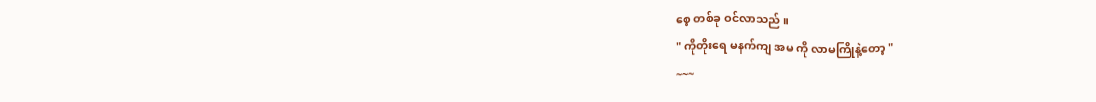စေ့ တစ်ခု ဝင်လာသည် ။
" ကိုတိုးရေ မနက်ကျ အမ ကို လာမကြိုနဲ့တော့ "
~~~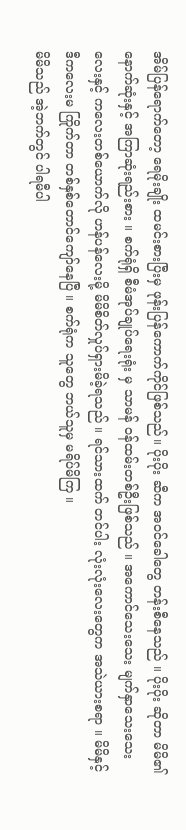အိမ်ပြန်ရောက်တော့ ရေမိုးချိုး ထမင်းစားပြီးမှ ဖုန်းပြန်ကောက်ကိုင်ဖြစ်သည်။ ပိုးပိုး ဆီက အဝင်ခေါတွေ တန်းစီနေသည် ။ ပိုးပိုး ဆိုတာ မိမိ၏ နောက်ဆုံးနှင့် အကြာဆုံးရည်းစား ။ စက်ရုံရှိ စီမံအုပ်ချုပ်ရေးရုံး မှ သာမန် ဝန်ထမ်းတစ်ဦးဖြစ်သည် ။ အကောင်သေးသေး မျက်နှာသေးသေးလေးနှင့် ကလေးတစ်ယောက်လို ဟန်ပန်လေးမို့ မိမိစိတ်လှုပ်ရှားမိခဲ့ရသည် ။ ရင်သားထက် တင်ပါး လုံးလုံးလေးတွေက အသဲယားစရာ ။ မိမိနှင့် ဒီကလေးမ ကြိုက်တာ တစ်နှစ်တောင်ကျော်နေပြီ ။ စက်ရုံက သူတွေ ဘယ်သူမှ မရိပ်မိကြ ။
မိမိသည် အဲ့ဘက်တွင် ပါရမီပါ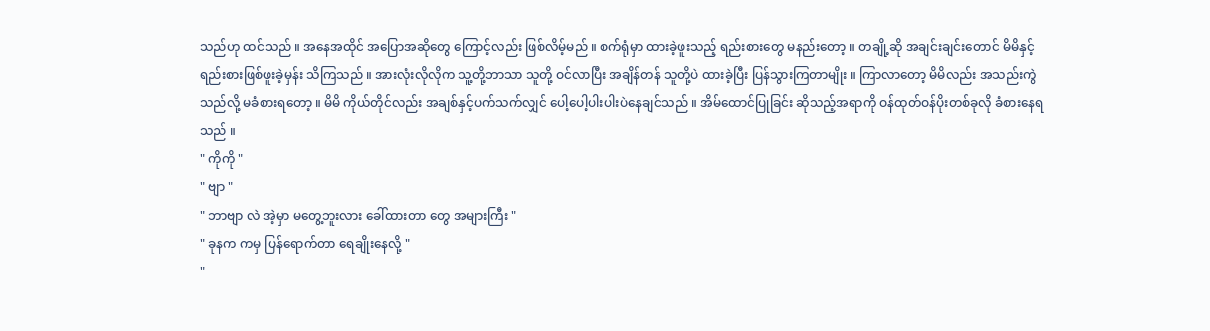သည်ဟု ထင်သည် ။ အနေအထိုင် အပြောအဆိုတွေ ကြောင့်လည်း ဖြစ်လိမ့်မည် ။ စက်ရုံမှာ ထားခဲ့ဖူးသည့် ရည်းစားတွေ မနည်းတော့ ။ တချို့ဆို အချင်းချင်းတောင် မိမိနှင့် ရည်းစားဖြစ်ဖူးခဲ့မှန်း သိကြသည် ။ အားလုံးလိုလိုက သူ့တို့ဘာသာ သူတို့ ဝင်လာပြီး အချိန်တန် သူတို့ပဲ ထားခဲ့ပြီး ပြန်သွားကြတာမျိုး ။ ကြာလာတော့ မိမိလည်း အသည်းကွဲသည်လို့ မခံစားရတော့ ။ မိမိ ကိုယ်တိုင်လည်း အချစ်နှင့်ပက်သက်လျှင် ပေါ့ပေါ့ပါးပါးပဲနေချင်သည် ။ အိမ်ထောင်ပြုခြင်း ဆိုသည့်အရာကို ဝန်ထုတ်ဝန်ပိုးတစ်ခုလို ခံစားနေရသည် ။
" ကိုကို "
" ဗျာ "
" ဘာဗျာ လဲ အဲ့မှာ မတွေ့ဘူးလား ခေါ်ထားတာ တွေ အများကြီး "
" ခုနက ကမှ ပြန်ရောက်တာ ရေချိုးနေလို့ "
"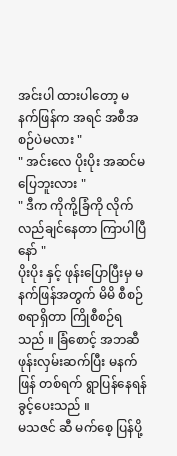အင်းပါ ထားပါတော့ မနက်ဖြန်က အရင် အစီအစဉ်ပဲမလား "
" အင်းလေ ပိုးပိုး အဆင်မပြေဘူးလား "
" ဒီက ကိုကို့ခြံကို လိုက်လည်ချင်နေတာ ကြာပါပြီနော် "
ပိုးပိုး နှင့် ဖုန်းပြောပြီးမှ မနက်ဖြန်အတွက် မိမိ စီစဉ်စရာရှိတာ ကြိုစီစဉ်ရသည် ။ ခြံစောင့် အဘဆီ ဖုန်းလှမ်းဆက်ပြီး မနက်ဖြန် တစ်ရက် ရွာပြန်နေရန် ခွင့်ပေးသည် ။
မသဇင် ဆီ မက်စေ့ ပြန်ပို့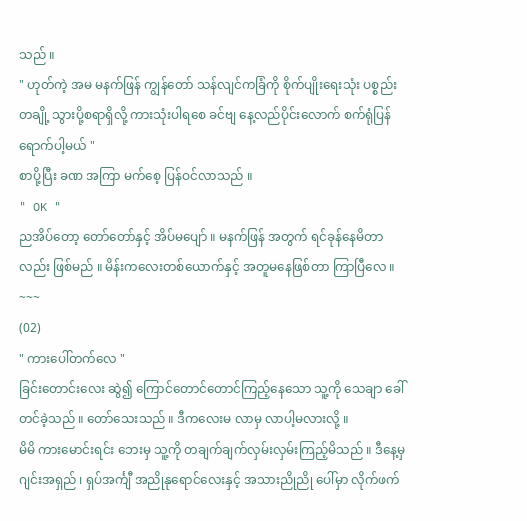သည် ။
" ဟုတ်ကဲ့ အမ မနက်ဖြန် ကျွန်တော် သန်လျင်ကခြံကို စိုက်ပျိုးရေးသုံး ပစ္စည်းတချို့ သွားပို့စရာရှိလို့ ကားသုံးပါရစေ ခင်ဗျ နေ့လည်ပိုင်းလောက် စက်ရုံပြန်ရောက်ပါ့မယ် "
စာပို့ပြီး ခဏ အကြာ မက်စေ့ ပြန်ဝင်လာသည် ။
" OK "
ညအိပ်တော့ တော်တော်နှင့် အိပ်မပျော် ။ မနက်ဖြန် အတွက် ရင်ခုန်နေမိတာလည်း ဖြစ်မည် ။ မိန်းကလေးတစ်ယောက်နှင့် အတူမနေဖြစ်တာ ကြာပြီလေ ။
~~~
(02)
" ကားပေါ်တက်လေ "
ခြင်းတောင်းလေး ဆွဲ၍ ကြောင်တောင်တောင်ကြည့်နေသော သူ့ကို သေချာ ခေါ်တင်ခဲ့သည် ။ တော်သေးသည် ။ ဒီကလေးမ လာမှ လာပါ့မလားလို့ ။
မိမိ ကားမောင်းရင်း ဘေးမှ သူ့ကို တချက်ချက်လှမ်းလှမ်းကြည့်မိသည် ။ ဒီနေ့မှ ဂျင်းအရှည် ၊ ရှပ်အင်္ကျီ အညိုနုရောင်လေးနှင့် အသားညိုညို ပေါ်မှာ လိုက်ဖက်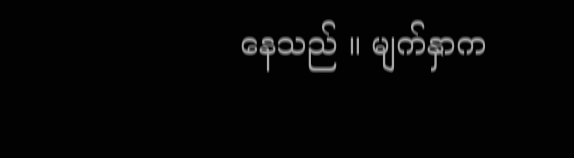နေသည် ။ မျက်နှာက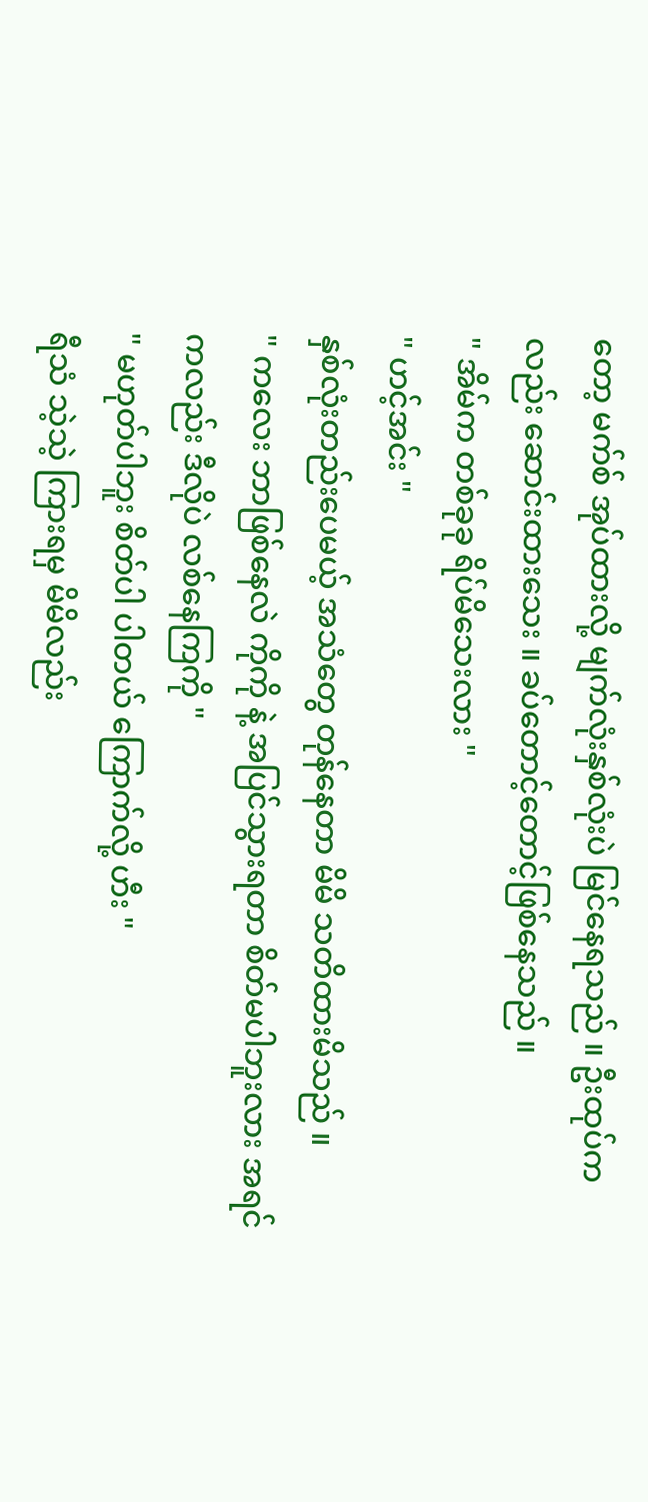တော့ မက်စ် အုပ်ထားလို့ မျက်လုံးနှစ်လုံးပဲ မြင်နေရသည် ။ ဦးထုပ်ကလည်း ဆောင်းထားသေး ။ ခပ်တောင့်တောင့်ဖြစ်နေသည် ။
" အိမ်က တစ်ခုခု ရိပ်မိသေးလား "
" ဟင့်အင်း "
နှစ်လုံးတည်းပေမယ့် အသံတွေ တုန်နေတာ မိမိ သတိထားမိသည် ။
" ကလေး ဘာဖြစ်နေလဲ ကိုကို နဲ့ အပြင်သွားရတာ စိတ်မပါဘူးလား အရင်ကလည်း ဒီလိုပဲ လစ်နေကြကို "
" မဟုတ်ပါဘူး စိတ်ပါ ပါတယ် ကြောက်လို့ ဟီး "
ရီသံ သဲ့သဲ့ ကြားရမှ မိမိလည်း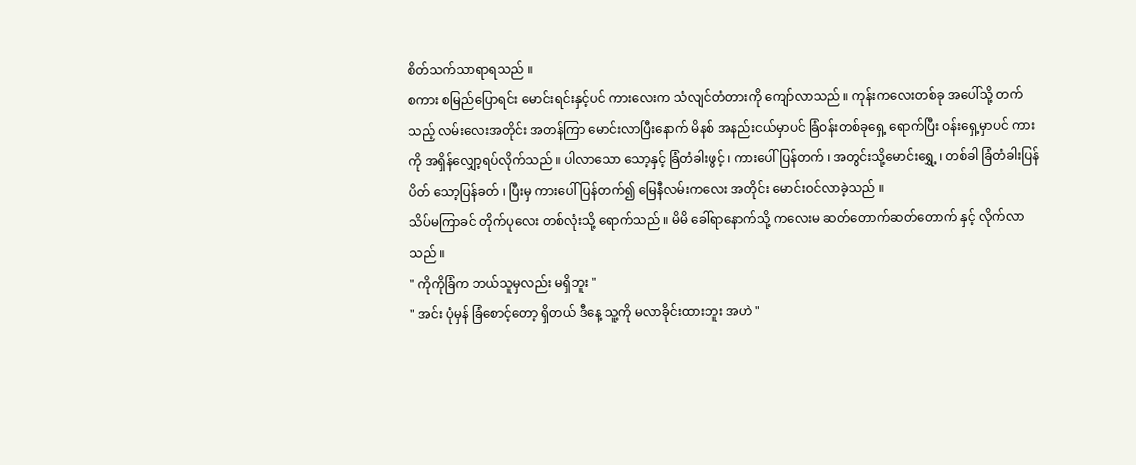စိတ်သက်သာရာရသည် ။
စကား စမြည်ပြောရင်း မောင်းရင်းနှင့်ပင် ကားလေးက သံလျင်တံတားကို ကျော်လာသည် ။ ကုန်းကလေးတစ်ခု အပေါ်သို့ တက်သည့် လမ်းလေးအတိုင်း အတန်ကြာ မောင်းလာပြီးနောက် မိနစ် အနည်းငယ်မှာပင် ခြံဝန်းတစ်ခုရှေ့ ရောက်ပြီး ဝန်းရှေ့မှာပင် ကားကို အရှိန်လျှော့ရပ်လိုက်သည် ။ ပါလာသော သော့နှင့် ခြံတံခါးဖွင့် ၊ ကားပေါ်ပြန်တက် ၊ အတွင်းသို့မောင်းရွှေ့ ၊ တစ်ခါ ခြံတံခါးပြန်ပိတ် သော့ပြန်ခတ် ၊ ပြီးမှ ကားပေါ်ပြန်တက်၍ မြေနီလမ်းကလေး အတိုင်း မောင်းဝင်လာခဲ့သည် ။
သိပ်မကြာခင် တိုက်ပုလေး တစ်လုံးသို့ ရောက်သည် ။ မိမိ ခေါ်ရာနောက်သို့ ကလေးမ ဆတ်တောက်ဆတ်တောက် နှင့် လိုက်လာသည် ။
" ကိုကိုခြံက ဘယ်သူမှလည်း မရှိဘူး "
" အင်း ပုံမှန် ခြံစောင့်တော့ ရှိတယ် ဒီနေ့ သူ့ကို မလာခိုင်းထားဘူး အဟဲ "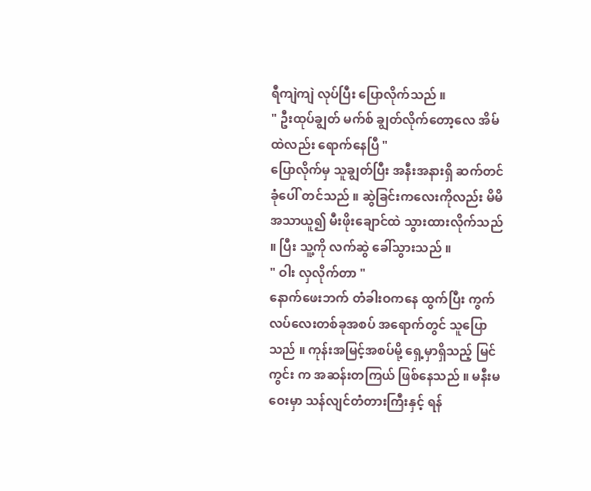ရီကျဲကျဲ လုပ်ပြီး ပြောလိုက်သည် ။
" ဦးထုပ်ချွတ် မက်စ် ချွတ်လိုက်တော့လေ အိမ်ထဲလည်း ရောက်နေပြီ "
ပြောလိုက်မှ သူချွတ်ပြီး အနီးအနားရှိ ဆက်တင်ခုံပေါ် တင်သည် ။ ဆွဲခြင်းကလေးကိုလည်း မိမိ အသာယူ၍ မီးဖိုးချောင်ထဲ သွားထားလိုက်သည် ။ ပြီး သူ့ကို လက်ဆွဲ ခေါ်သွားသည် ။
" ဝါး လှလိုက်တာ "
နောက်ဖေးဘက် တံခါးဝကနေ ထွက်ပြီး ကွက်လပ်လေးတစ်ခုအစပ် အရောက်တွင် သူပြောသည် ။ ကုန်းအမြင့်အစပ်မို့ ရှေ့မှာရှိသည့် မြင်ကွင်း က အဆန်းတကြယ် ဖြစ်နေသည် ။ မနီးမဝေးမှာ သန်လျင်တံတားကြီးနှင့် ရန်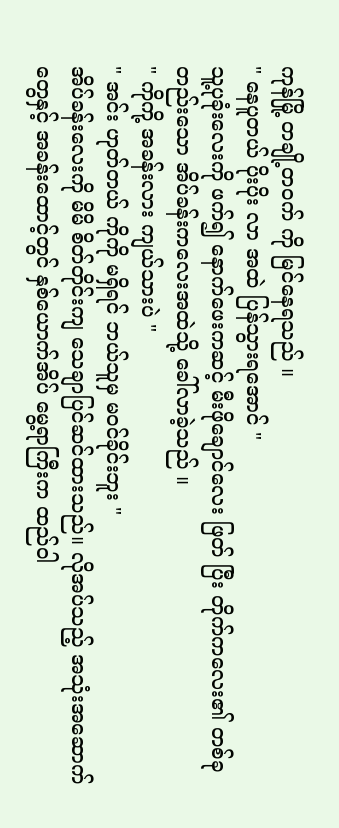ကုန်မြို့ တချို့တဝက် ကို မြင်နေရသည် ။
" နေပူတယ် ပိုးပိုး လာ အထဲ ပြန်သွားရအောင် "
သူ့ပုခုံးလေးကို ဖက်၍ နောက်ဖေးကဆင့် မီးဖိုချောင်လေး ဖြတ် ပြီး တိုက်ကလေး၏ တစ်ခုတည်းသော အိပ်ခန်းကလေးအထဲသို့ ခေါ်လာခဲ့သည် ။
" ကိုကို့ အခန်းလား ကျယ်သားပဲ "
" အင်း ဟုတ်တယ် ကိုကို မရှိရင် ဘယ်သူမှ မဝင်ခိုင်းဘူး "
အိပ်ခန်းလေးကို မိမိ စိတ်တိုင်းကျ သေချာပြင်ဆင်ထားသည်။ လိုအပ်သည့် အသုံးအဆောက်တွေနှင့် အခန်းထောင့်တွင် နှစ်ယောက်အိပ် မွေ့ရာကြီးက ထည်ဝါ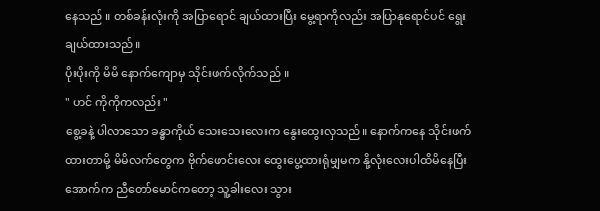နေသည် ။ တစ်ခန်းလုံးကို အပြာရောင် ချယ်ထားပြီး မွေ့ရာကိုလည်း အပြာနုရောင်ပင် ရွေးချယ်ထားသည်။
ပိုးပိုးကို မိမိ နောက်ကျောမှ သိုင်းဖက်လိုက်သည် ။
" ဟင် ကိုကိုကလည်း "
စွေ့ခနဲ့ ပါလာသော ခန္ဓာကိုယ် သေးသေးလေးက နွေးထွေးလှသည်။ နောက်ကနေ သိုင်းဖက်ထားတာမို့ မိမိလက်တွေက ဗိုက်ဖောင်းလေး ထွေးပွေ့ထားရုံမျှမက နို့လုံးလေးပါထိမိနေပြီး အောက်က ညီတော်မောင်ကတော့ သူ့ခါးလေး သွား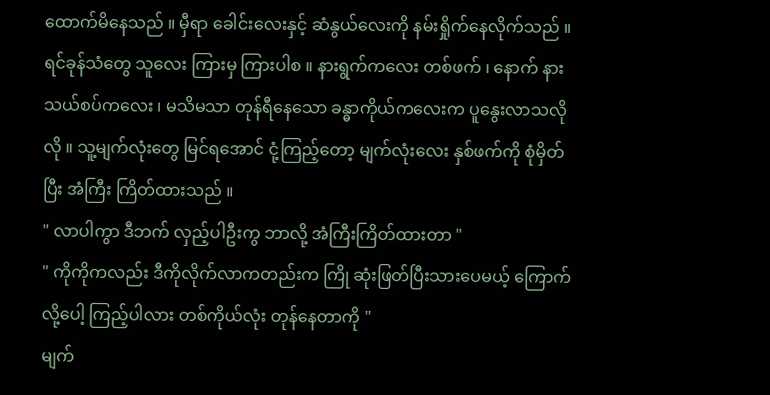ထောက်မိနေသည် ။ မှီရာ ခေါင်းလေးနှင့် ဆံနွယ်လေးကို နမ်းရှိုက်နေလိုက်သည် ။ ရင်ခုန်သံတွေ သူလေး ကြားမှ ကြားပါစ ။ နားရွက်ကလေး တစ်ဖက် ၊ နောက် နားသယ်စပ်ကလေး ၊ မသိမသာ တုန်ရီနေသော ခန္ဓာကိုယ်ကလေးက ပူနွေးလာသလိုလို ။ သူ့မျက်လုံးတွေ မြင်ရအောင် ငုံ့ကြည့်တော့ မျက်လုံးလေး နှစ်ဖက်ကို စုံမှိတ်ပြီး အံကြီး ကြိတ်ထားသည် ။
" လာပါကွာ ဒီဘက် လှည့်ပါဦးကွ ဘာလို့ အံကြီးကြိတ်ထားတာ "
" ကိုကိုကလည်း ဒီကိုလိုက်လာကတည်းက ကြို ဆုံးဖြတ်ပြီးသားပေမယ့် ကြောက်လို့ပေါ့ ကြည့်ပါလား တစ်ကိုယ်လုံး တုန်နေတာကို "
မျက်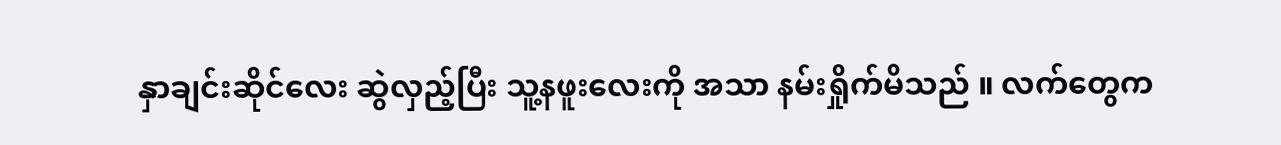နှာချင်းဆိုင်လေး ဆွဲလှည့်ပြီး သူ့နဖူးလေးကို အသာ နမ်းရှိုက်မိသည် ။ လက်တွေက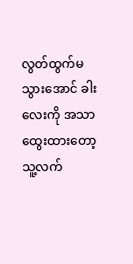လွတ်ထွက်မသွားအောင် ခါးလေးကို အသာထွေးထားတော့ သူ့လက်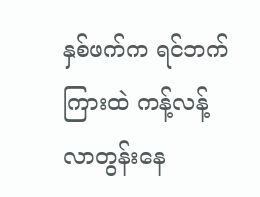နှစ်ဖက်က ရင်ဘက်ကြားထဲ ကန့်လန့်လာတွန်းနေ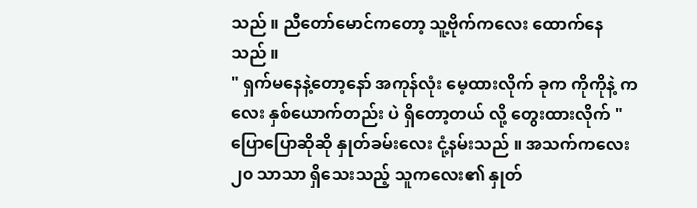သည် ။ ညီတော်မောင်ကတော့ သူ့ဗိုက်ကလေး ထောက်နေသည် ။
" ရှက်မနေနဲ့တော့နော် အကုန်လုံး မေ့ထားလိုက် ခုက ကိုကိုနဲ့ ကလေး နှစ်ယောက်တည်း ပဲ ရှိတော့တယ် လို့ တွေးထားလိုက် "
ပြောပြောဆိုဆို နှုတ်ခမ်းလေး ငုံ့နမ်းသည် ။ အသက်ကလေး ၂၀ သာသာ ရှိသေးသည့် သူကလေး၏ နှုတ်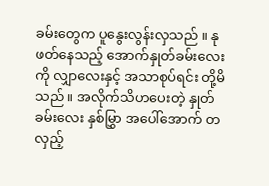ခမ်းတွေက ပူနွေးလွန်းလှသည် ။ နုဖတ်နေသည့် အောက်နှုတ်ခမ်းလေးကို လျှာလေးနှင့် အသာစုပ်ရင်း တို့မိသည် ။ အလိုက်သိဟပေးတဲ့ နှုတ်ခမ်းလေး နှစ်မြွှာ အပေါ်အောက် တလှည့်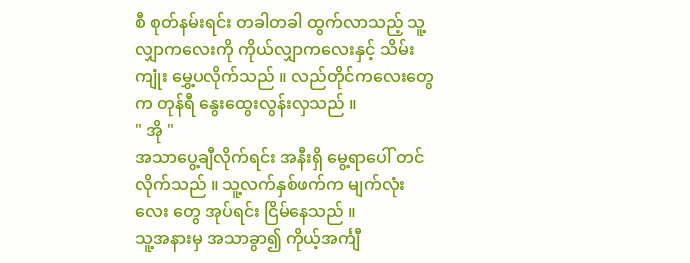စီ စုတ်နမ်းရင်း တခါတခါ ထွက်လာသည့် သူ့လျှာကလေးကို ကိုယ်လျှာကလေးနှင့် သိမ်းကျုံး မွှေ့ပလိုက်သည် ။ လည်တိုင်ကလေးတွေက တုန်ရီ နွေးထွေးလွန်းလှသည် ။
" အို "
အသာပွေ့ချီလိုက်ရင်း အနီးရှိ မွေ့ရာပေါ် တင်လိုက်သည် ။ သူ့လက်နှစ်ဖက်က မျက်လုံးလေး တွေ အုပ်ရင်း ငြိမ်နေသည် ။
သူ့အနားမှ အသာခွာ၍ ကိုယ့်အင်္ကျီ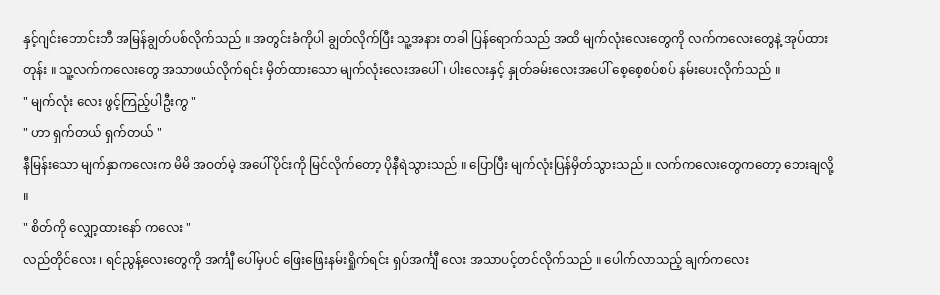နှင့်ဂျင်းဘောင်းဘီ အမြန်ချွတ်ပစ်လိုက်သည် ။ အတွင်းခံကိုပါ ချွတ်လိုက်ပြီး သူ့အနား တခါ ပြန်ရောက်သည် အထိ မျက်လုံးလေးတွေကို လက်ကလေးတွေနဲ့ အုပ်ထားတုန်း ။ သူ့လက်ကလေးတွေ အသာဖယ်လိုက်ရင်း မှိတ်ထားသော မျက်လုံးလေးအပေါ် ၊ ပါးလေးနှင့် နှုတ်ခမ်းလေးအပေါ် စေ့စေ့စပ်စပ် နမ်းပေးလိုက်သည် ။
" မျက်လုံး လေး ဖွင့်ကြည့်ပါဦးကွ "
" ဟာ ရှက်တယ် ရှက်တယ် "
နီမြန်းသော မျက်နှာကလေးက မိမိ အဝတ်မဲ့ အပေါ်ပိုင်းကို မြင်လိုက်တော့ ပိုနီရဲသွားသည် ။ ပြောပြီး မျက်လုံးပြန်မှိတ်သွားသည် ။ လက်ကလေးတွေကတော့ ဘေးချလို့ ။
" စိတ်ကို လျှော့ထားနော် ကလေး "
လည်တိုင်လေး ၊ ရင်ညွန့်လေးတွေကို အင်္ကျီ ပေါ်မှပင် ဖြေးဖြေးနမ်းရှိုက်ရင်း ရှပ်အင်္ကျီ လေး အသာပင့်တင်လိုက်သည် ။ ပေါက်လာသည့် ချက်ကလေး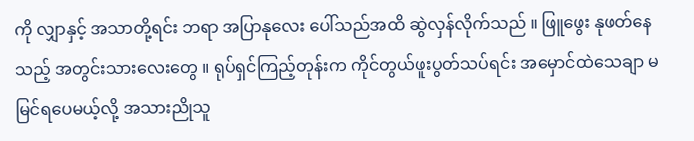ကို လျှာနှင့် အသာတို့ရင်း ဘရာ အပြာနုလေး ပေါ်သည်အထိ ဆွဲလှန်လိုက်သည် ။ ဖြူဖွေး နုဖတ်နေသည့် အတွင်းသားလေးတွေ ။ ရုပ်ရှင်ကြည့်တုန်းက ကိုင်တွယ်ဖူးပွတ်သပ်ရင်း အမှောင်ထဲသေချာ မမြင်ရပေမယ့်လို့ အသားညိုသူ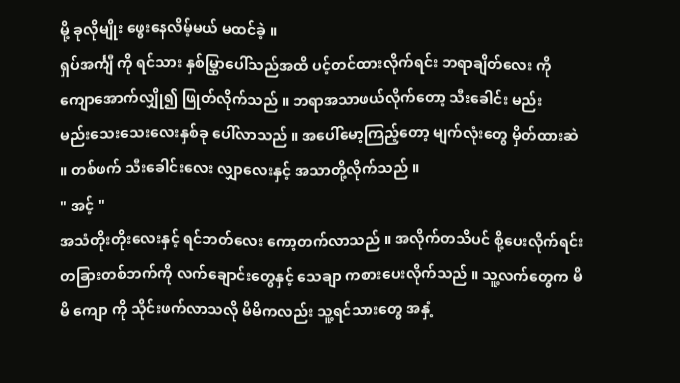မို့ ခုလိုမျိုး ဖွေးနေလိမ့်မယ် မထင်ခဲ့ ။
ရှပ်အင်္ကျီ ကို ရင်သား နှစ်မြွှာပေါ်သည်အထိ ပင့်တင်ထားလိုက်ရင်း ဘရာချိတ်လေး ကို ကျောအောက်လျှို၍ ဖြုတ်လိုက်သည် ။ ဘရာအသာဖယ်လိုက်တော့ သီးခေါင်း မည်း
မည်းသေးသေးလေးနှစ်ခု ပေါ်လာသည် ။ အပေါ်မော့ကြည့်တော့ မျက်လုံးတွေ မှိတ်ထားဆဲ ။ တစ်ဖက် သီးခေါင်းလေး လျှာလေးနှင့် အသာတို့လိုက်သည် ။
" အင့် "
အသံတိုးတိုးလေးနှင့် ရင်ဘတ်လေး ကော့တက်လာသည် ။ အလိုက်တသိပင် စို့ပေးလိုက်ရင်း တခြားတစ်ဘက်ကို လက်ချောင်းတွေနှင့် သေချာ ကစားပေးလိုက်သည် ။ သူ့လက်တွေက မိမိ ကျော ကို သိုင်းဖက်လာသလို မိမိကလည်း သူ့ရင်သားတွေ အနှံ့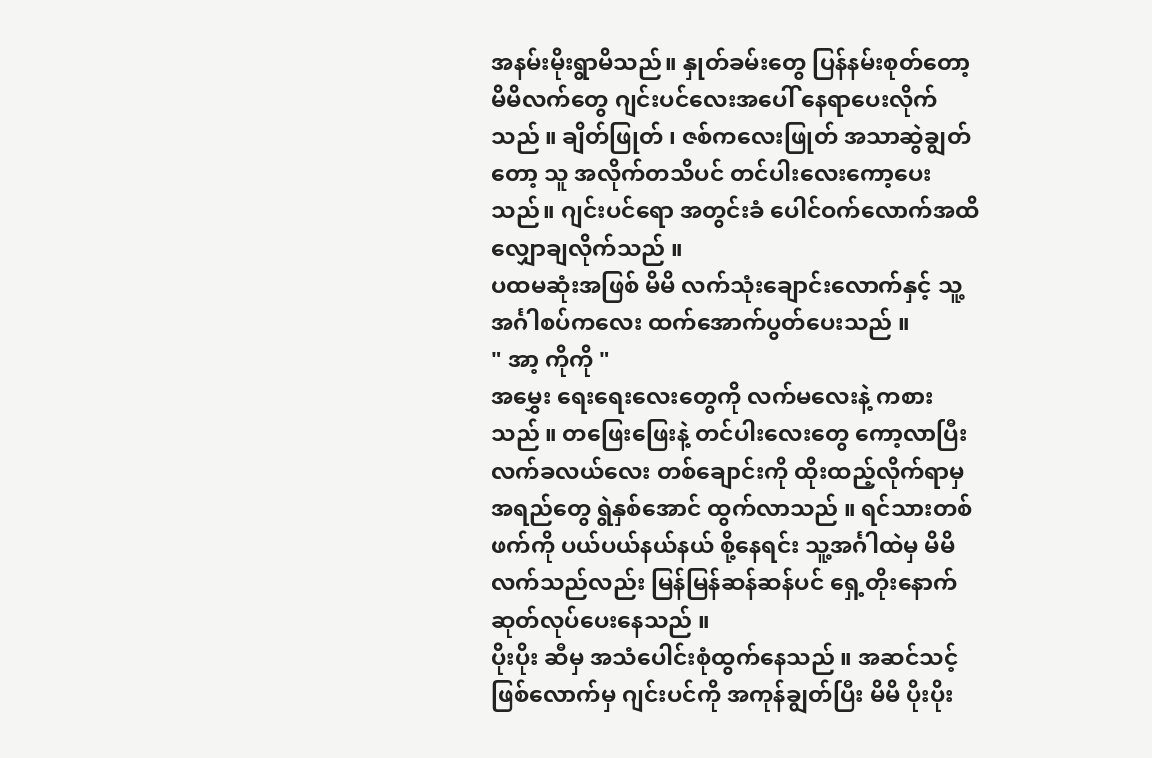အနမ်းမိုးရွာမိသည်။ နှုတ်ခမ်းတွေ ပြန်နမ်းစုတ်တော့ မိမိလက်တွေ ဂျင်းပင်လေးအပေါ် နေရာပေးလိုက်သည် ။ ချိတ်ဖြုတ် ၊ ဇစ်ကလေးဖြုတ် အသာဆွဲချွတ်တော့ သူ အလိုက်တသိပင် တင်ပါးလေးကော့ပေးသည်။ ဂျင်းပင်ရော အတွင်းခံ ပေါင်ဝက်လောက်အထိ လျှောချလိုက်သည် ။
ပထမဆုံးအဖြစ် မိမိ လက်သုံးချောင်းလောက်နှင့် သူ့အင်္ဂါစပ်ကလေး ထက်အောက်ပွတ်ပေးသည် ။
" အာ့ ကိုကို "
အမွှေး ရေးရေးလေးတွေကို လက်မလေးနဲ့ ကစားသည် ။ တဖြေးဖြေးနဲ့ တင်ပါးလေးတွေ ကော့လာပြီး လက်ခလယ်လေး တစ်ချောင်းကို ထိုးထည့်လိုက်ရာမှ အရည်တွေ ရွဲနှစ်အောင် ထွက်လာသည် ။ ရင်သားတစ်ဖက်ကို ပယ်ပယ်နယ်နယ် စို့နေရင်း သူ့အင်္ဂါထဲမှ မိမိလက်သည်လည်း မြန်မြန်ဆန်ဆန်ပင် ရှေ့တိုးနောက်ဆုတ်လုပ်ပေးနေသည် ။
ပိုးပိုး ဆီမှ အသံပေါင်းစုံထွက်နေသည် ။ အဆင်သင့်ဖြစ်လောက်မှ ဂျင်းပင်ကို အကုန်ချွတ်ပြီး မိမိ ပိုးပိုး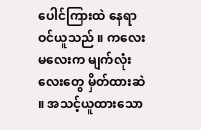ပေါင်ကြားထဲ နေရာဝင်ယူသည် ။ ကလေးမလေးက မျက်လုံးလေးတွေ မှိတ်ထားဆဲ ။ အသင့်ယူထားသော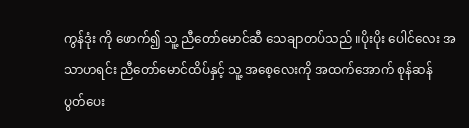ကွန်ဒုံး ကို ဖောက်၍ သူ့ ညီတော်မောင်ဆီ သေချာတပ်သည် ။ပိုးပိုး ပေါင်လေး အသာဟရင်း ညီတော်မောင်ထိပ်နှင့် သူ့ အစေ့လေးကို အထက်အောက် စုန်ဆန် ပွတ်ပေး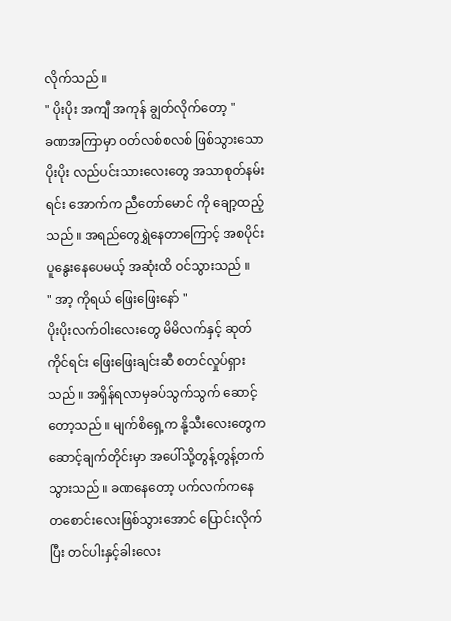လိုက်သည် ။
" ပိုးပိုး အကျီ အကုန် ချွတ်လိုက်တော့ "
ခဏအကြာမှာ ဝတ်လစ်စလစ် ဖြစ်သွားသော ပိုးပိုး လည်ပင်းသားလေးတွေ အသာစုတ်နမ်းရင်း အောက်က ညီတော်မောင် ကို ချော့ထည့်သည် ။ အရည်တွေရွှဲနေတာကြောင့် အစပိုင်း ပူနွေးနေပေမယ့် အဆုံးထိ ဝင်သွားသည် ။
" အာ့ ကိုရယ် ဖြေးဖြေးနော် "
ပိုးပိုးလက်ဝါးလေးတွေ မိမိလက်နှင့် ဆုတ်ကိုင်ရင်း ဖြေးဖြေးချင်းဆီ စတင်လှုပ်ရှားသည် ။ အရှိန်ရလာမှခပ်သွက်သွက် ဆောင့်တော့သည် ။ မျက်စိရှေ့က နို့သီးလေးတွေက ဆောင့်ချက်တိုင်းမှာ အပေါ်သို့တွန့်တွန့်တက်သွားသည် ။ ခဏနေတော့ ပက်လက်ကနေ တစောင်းလေးဖြစ်သွားအောင် ပြောင်းလိုက်ပြီး တင်ပါးနှင့်ခါးလေး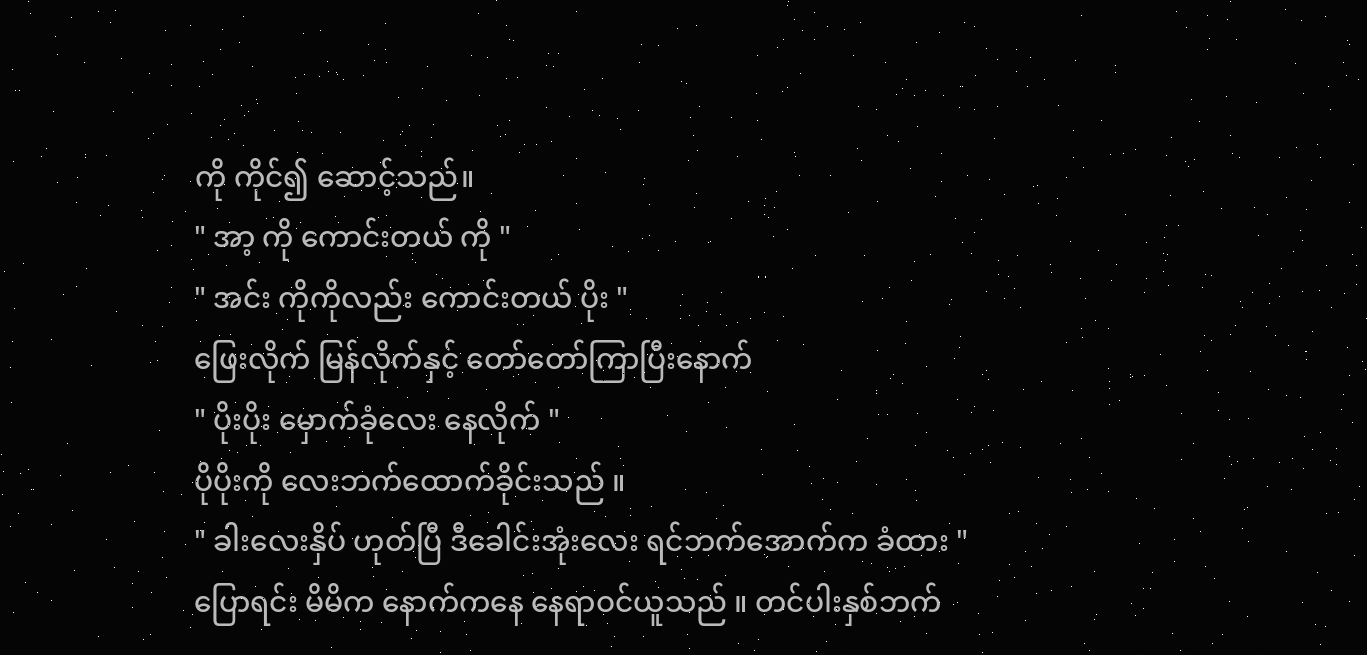ကို ကိုင်၍ ဆောင့်သည်။
" အာ့ ကို ကောင်းတယ် ကို "
" အင်း ကိုကိုလည်း ကောင်းတယ် ပိုး "
ဖြေးလိုက် မြန်လိုက်နှင့် တော်တော်ကြာပြီးနောက်
" ပိုးပိုး မှောက်ခုံလေး နေလိုက် "
ပိုပိုးကို လေးဘက်ထောက်ခိုင်းသည် ။
" ခါးလေးနှိပ် ဟုတ်ပြီ ဒီခေါင်းအုံးလေး ရင်ဘက်အောက်က ခံထား "
ပြောရင်း မိမိက နောက်ကနေ နေရာဝင်ယူသည် ။ တင်ပါးနှစ်ဘက်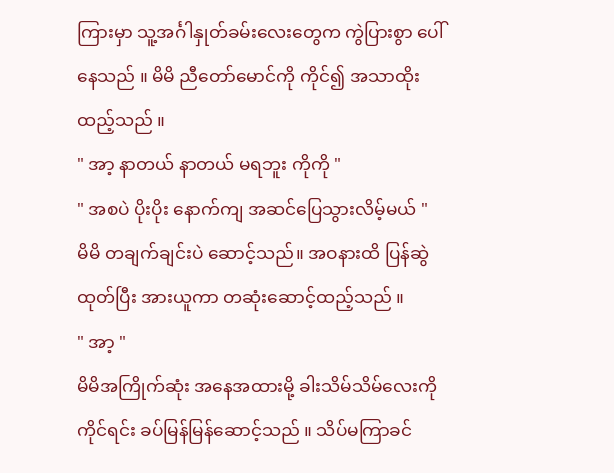ကြားမှာ သူ့အင်္ဂါနှုတ်ခမ်းလေးတွေက ကွဲပြားစွာ ပေါ်နေသည် ။ မိမိ ညီတော်မောင်ကို ကိုင်၍ အသာထိုးထည့်သည် ။
" အာ့ နာတယ် နာတယ် မရဘူး ကိုကို "
" အစပဲ ပိုးပိုး နောက်ကျ အဆင်ပြေသွားလိမ့်မယ် "
မိမိ တချက်ချင်းပဲ ဆောင့်သည်။ အဝနားထိ ပြန်ဆွဲထုတ်ပြီး အားယူကာ တဆုံးဆောင့်ထည့်သည် ။
" အာ့ "
မိမိအကြိုက်ဆုံး အနေအထားမို့ ခါးသိမ်သိမ်လေးကိုကိုင်ရင်း ခပ်မြန်မြန်ဆောင့်သည် ။ သိပ်မကြာခင်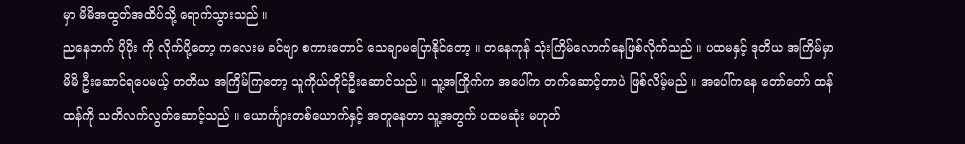မှာ မိမိအထွတ်အထိပ်သို့ ရောက်သွားသည် ။
ညနေဘက် ပိုပိုး ကို လိုက်ပို့တော့ ကလေးမ ခင်ဗျာ စကားတောင် သေချာမပြောနိုင်တော့ ။ တနေကုန် သုံးကြိမ်လောက်နေဖြစ်လိုက်သည် ။ ပထမနှင့် ဒုတိယ အကြိမ်မှာ မိမိ ဦးဆောင်ရပေမယ့် တတိယ အကြိမ်ကြတော့ သူကိုယ်တိုင်ဦးဆောင်သည် ။ သူ့အကြိုက်က အပေါ်က တက်ဆောင့်တာပဲ ဖြစ်လိမ့်မည် ။ အပေါ်ကနေ တော်တော် ထန်ထန်ကို သတိလက်လွတ်ဆောင့်သည် ။ ယောင်္ကျားတစ်ယောက်နှင့် အတူနေတာ သူ့အတွက် ပထမဆုံး မဟုတ်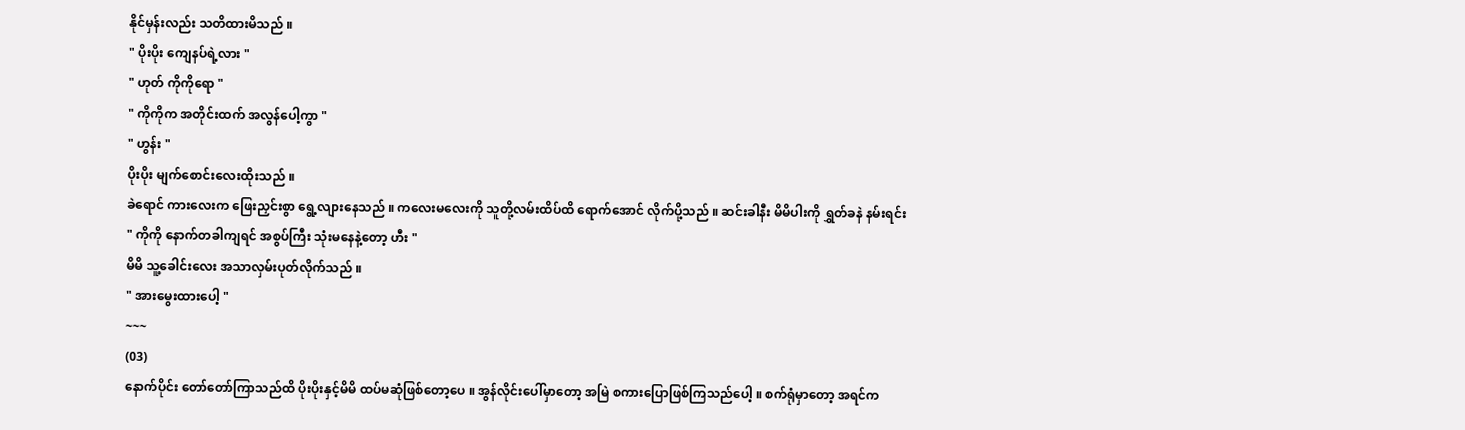နိုင်မှန်းလည်း သတိထားမိသည် ။
" ပိုးပိုး ကျေနပ်ရဲ့လား "
" ဟုတ် ကိုကိုရော "
" ကိုကိုက အတိုင်းထက် အလွန်ပေါ့ကွာ "
" ဟွန်း "
ပိုးပိုး မျက်စောင်းလေးထိုးသည် ။
ခဲရောင် ကားလေးက ဖြေးညှင်းစွာ ရွေ့လျားနေသည် ။ ကလေးမလေးကို သူတို့လမ်းထိပ်ထိ ရောက်အောင် လိုက်ပို့သည် ။ ဆင်းခါနီး မိမိပါးကို ရွှတ်ခနဲ နမ်းရင်း
" ကိုကို နောက်တခါကျရင် အစွပ်ကြီး သုံးမနေနဲ့တော့ ဟီး "
မိမိ သူ့ခေါင်းလေး အသာလှမ်းပုတ်လိုက်သည် ။
" အားမွေးထားပေါ့ "
~~~
(03)
နောက်ပိုင်း တော်တော်ကြာသည်ထိ ပိုးပိုးနှင့်မိမိ ထပ်မဆုံဖြစ်တော့ပေ ။ အွန်လိုင်းပေါ်မှာတော့ အမြဲ စကားပြောဖြစ်ကြသည်ပေါ့ ။ စက်ရုံမှာတော့ အရင်က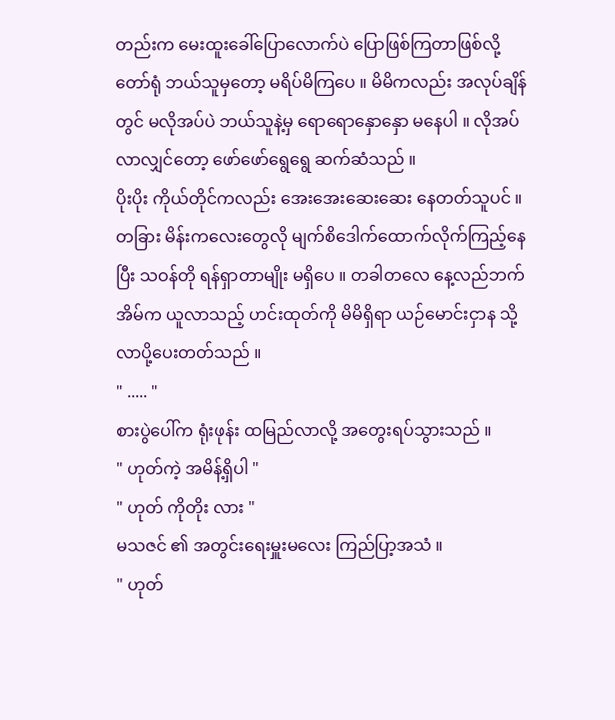တည်းက မေးထူးခေါ်ပြောလောက်ပဲ ပြောဖြစ်ကြတာဖြစ်လို့ တော်ရုံ ဘယ်သူမှတော့ မရိပ်မိကြပေ ။ မိမိကလည်း အလုပ်ချိန်တွင် မလိုအပ်ပဲ ဘယ်သူနဲ့မှ ရောရောနှောနှော မနေပါ ။ လိုအပ်လာလျှင်တော့ ဖော်ဖော်ရွေရွေ ဆက်ဆံသည် ။
ပိုးပိုး ကိုယ်တိုင်ကလည်း အေးအေးဆေးဆေး နေတတ်သူပင် ။ တခြား မိန်းကလေးတွေလို မျက်စိဒေါက်ထောက်လိုက်ကြည့်နေပြီး သဝန်တို ရန်ရှာတာမျိုး မရှိပေ ။ တခါတလေ နေ့လည်ဘက် အိမ်က ယူလာသည့် ဟင်းထုတ်ကို မိမိရှိရာ ယဉ်မောင်းငှာန သို့ လာပို့ပေးတတ်သည် ။
" ..... "
စားပွဲပေါ်က ရုံးဖုန်း ထမြည်လာလို့ အတွေးရပ်သွားသည် ။
" ဟုတ်ကဲ့ အမိန့်ရှိပါ "
" ဟုတ် ကိုတိုး လား "
မသဇင် ၏ အတွင်းရေးမှူးမလေး ကြည်ပြာ့အသံ ။
" ဟုတ်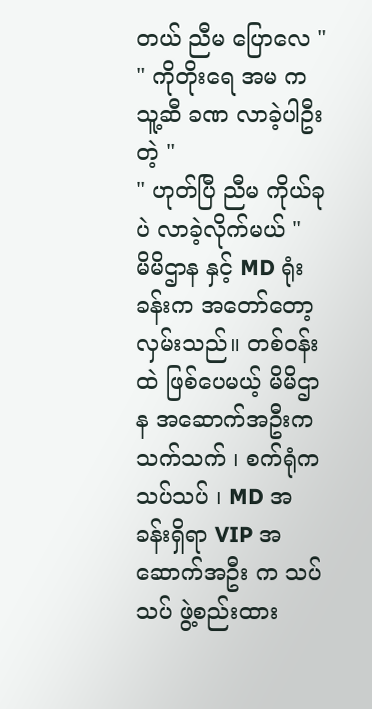တယ် ညီမ ပြောလေ "
" ကိုတိုးရေ အမ က သူ့ဆီ ခဏ လာခဲ့ပါဦး တဲ့ "
" ဟုတ်ပြီ ညီမ ကိုယ်ခုပဲ လာခဲ့လိုက်မယ် "
မိမိဌာန နှင့် MD ရုံးခန်းက အတော်တော့လှမ်းသည်။ တစ်ဝန်းထဲ ဖြစ်ပေမယ့် မိမိဌာန အဆောက်အဦးက သက်သက် ၊ စက်ရုံက သပ်သပ် ၊ MD အခန်းရှိရာ VIP အဆောက်အဦး က သပ်သပ် ဖွဲ့စည်းထား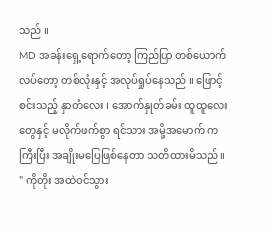သည် ။
MD အခန်းရှေ့ရောက်တော့ ကြည်ပြာ တစ်ယောက် လပ်တော့ တစ်လုံးနှင့် အလုပ်ရှုပ်နေသည် ။ ဖြောင့်စင်းသည့် နှာတံလေး ၊ အောက်နှုတ်ခမ်း ထူထူလေးတွေနှင့် မလိုက်ဖက်စွာ ရင်သား အမို့အမောက် က ကြီးပြီး အချိုးမပြေဖြစ်နေတာ သတိထားမိသည် ။
" ကိုတိုး အထဲဝင်သွား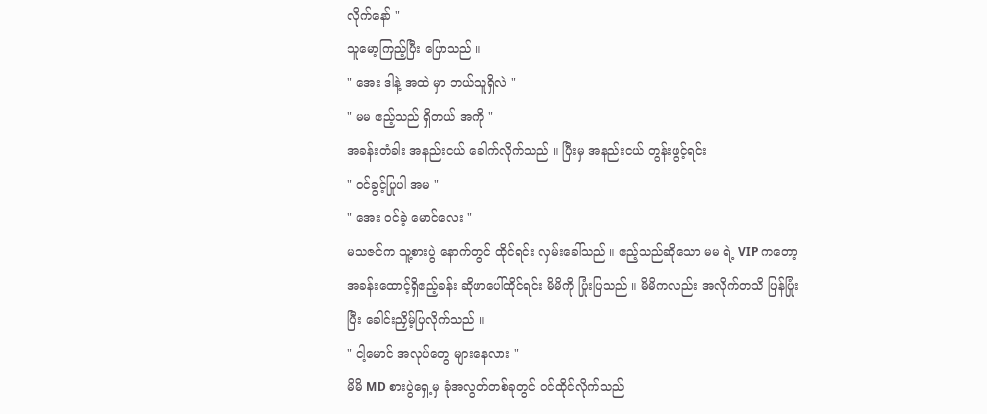လိုက်နော် "
သူမော့ကြည့်ပြီး ပြောသည် ။
" အေး ဒါနဲ့ အထဲ မှာ ဘယ်သူရှိလဲ "
" မမ ဧည့်သည် ရှိတယ် အကို "
အခန်းတံခါး အနည်းငယ် ခေါက်လိုက်သည် ။ ပြီးမှ အနည်းငယ် တွန်းဖွင့်ရင်း
" ဝင်ခွင့်ပြုပါ အမ "
" အေး ဝင်ခဲ့ မောင်လေး "
မသဇင်က သူ့စားပွဲ နောက်တွင် ထိုင်ရင်း လှမ်းခေါ်သည် ။ ဧည့်သည်ဆိုသော မမ ရဲ့ VIP ကတော့ အခန်းထောင့်ရှိဧည့်ခန်း ဆိုဖာပေါ်ထိုင်ရင်း မိမိကို ပြုံးပြသည် ။ မိမိကလည်း အလိုက်တသိ ပြန်ပြုံးပြီး ခေါင်းညှိမ့်ပြလိုက်သည် ။
" ငါ့မောင် အလုပ်တွေ များနေလား "
မိမိ MD စားပွဲရှေ့မှ ခုံအလွတ်တစ်ခုတွင် ဝင်ထိုင်လိုက်သည်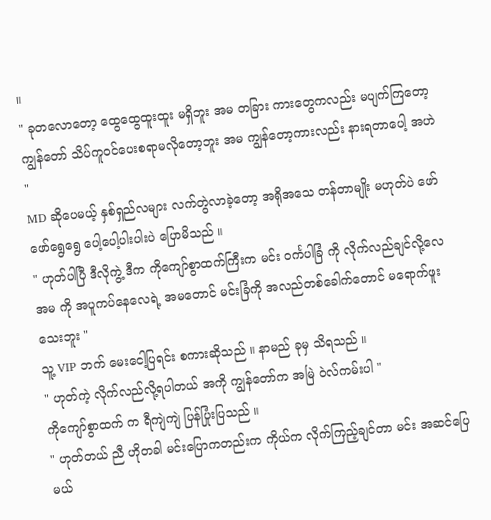။
" ခုတလောတော့ ထွေထွေထူးထူး မရှိဘူး အမ တခြား ကားတွေကလည်း မပျက်ကြတော့ ကျွန်တော် သိပ်ကူဝင်ပေးစရာမလိုတော့ဘူး အမ ကျွန်တော့ကားလည်း နားရတာပေါ့ အဟဲ "
MD ဆိုပေမယ့် နှစ်ရှည်လများ လက်တွဲလာခဲ့တော့ အရိုအသေ တန်တာမျိုး မဟုတ်ပဲ ဖော်ဖော်ရွေရွေ ပေါ့ပေါ့ပါးပါးပဲ ပြောမိသည် ။
" ဟုတ်ပါပြီ ဒီလိုကွဲ့ ဒီက ကိုကျော်စွာထက်ကြီးက မင်း ဝင်္ကပါခြံ ကို လိုက်လည်ချင်လို့လေ အမ ကို အပူကပ်နေလေရဲ့ အမတောင် မင်းခြံကို အလည်တစ်ခေါက်တောင် မရောက်ဖူးသေးဘူး "
သူ့ VIP ဘက် မေးငေါ့ပြရင်း စကားဆိုသည် ။ နာမည် ခုမှ သိရသည် ။
" ဟုတ်ကဲ့ လိုက်လည်လို့ရပါတယ် အကို ကျွန်တော်က အမြဲ ဝဲလ်ကမ်းပါ "
ကိုကျော်စွာထက် က ရီကျဲကျဲ ပြန်ပြုံးပြသည် ။
" ဟုတ်တယ် ညီ ဟိုတခါ မင်းပြောကတည်းက ကိုယ်က လိုက်ကြည့်ချင်တာ မင်း အဆင်ပြေမယ်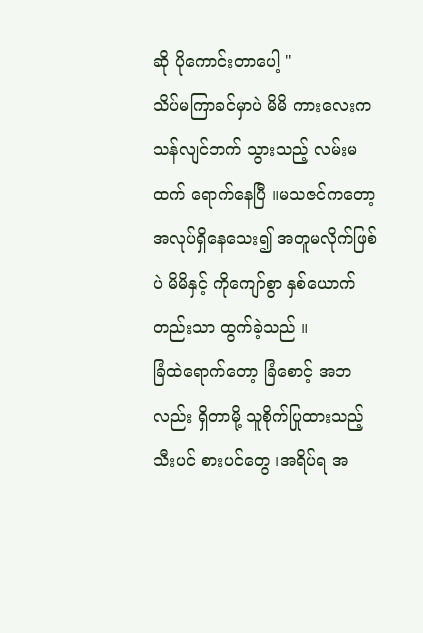ဆို ပိုကောင်းတာပေါ့ "
သိပ်မကြာခင်မှာပဲ မိမိ ကားလေးက သန်လျင်ဘက် သွားသည့် လမ်းမထက် ရောက်နေပြီ ။မသဇင်ကတော့ အလုပ်ရှိနေသေး၍ အတူမလိုက်ဖြစ်ပဲ မိမိနှင့် ကိုကျော်စွာ နှစ်ယောက်တည်းသာ ထွက်ခဲ့သည် ။
ခြံထဲရောက်တော့ ခြံစောင့် အဘလည်း ရှိတာမို့ သူစိုက်ပြုထားသည့် သီးပင် စားပင်တွေ ၊အရိပ်ရ အ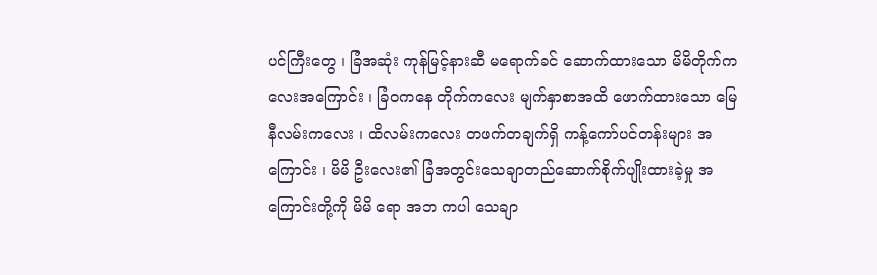ပင်ကြီးတွေ ၊ ခြံအဆုံး ကုန်မြင့်နားဆီ မရောက်ခင် ဆောက်ထားသော မိမိတိုက်ကလေးအကြောင်း ၊ ခြံဝကနေ တိုက်ကလေး မျက်နှာစာအထိ ဖောက်ထားသော မြေနီလမ်းကလေး ၊ ထိလမ်းကလေး တဖက်တချက်ရှိ ကန့်ကော်ပင်တန်းများ အကြောင်း ၊ မိမိ ဦးလေး၏ ခြံအတွင်းသေချာတည်ဆောက်စိုက်ပျိုးထားခဲ့မှု အကြောင်းတို့ကို မိမိ ရော အဘ ကပါ သေချာ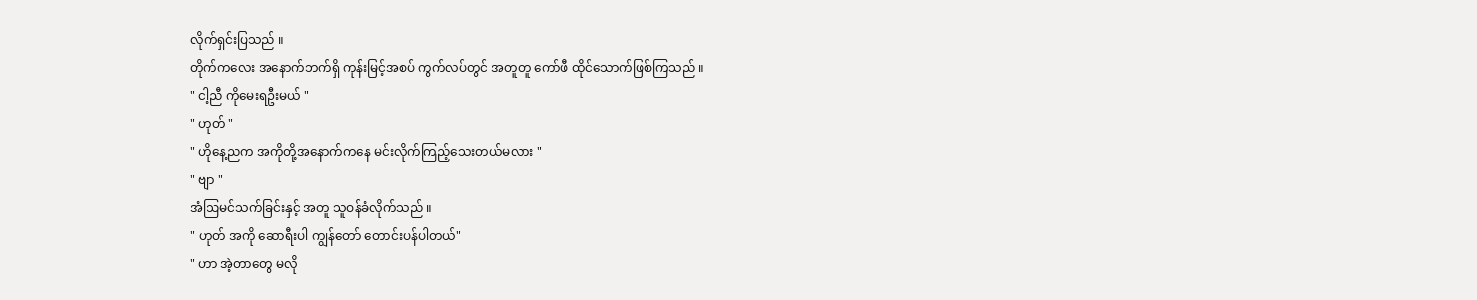လိုက်ရှင်းပြသည် ။
တိုက်ကလေး အနောက်ဘက်ရှိ ကုန်းမြင့်အစပ် ကွက်လပ်တွင် အတူတူ ကော်ဖီ ထိုင်သောက်ဖြစ်ကြသည် ။
" ငါ့ညီ ကိုမေးရဦးမယ် "
" ဟုတ် "
" ဟိုနေ့ညက အကိုတို့အနောက်ကနေ မင်းလိုက်ကြည့်သေးတယ်မလား "
" ဗျာ "
အံဩမင်သက်ခြင်းနှင့် အတူ သူဝန်ခံလိုက်သည် ။
" ဟုတ် အကို ဆောရီးပါ ကျွန်တော် တောင်းပန်ပါတယ်"
" ဟာ အဲ့တာတွေ မလို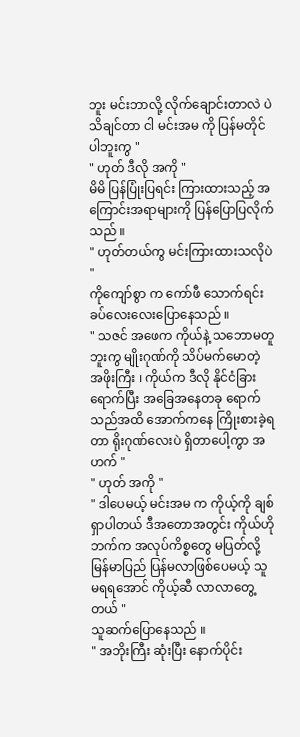ဘူး မင်းဘာလို့ လိုက်ချောင်းတာလဲ ပဲ သိချင်တာ ငါ မင်းအမ ကို ပြန်မတိုင်ပါဘူးကွ "
" ဟုတ် ဒီလို အကို "
မိမိ ပြန်ပြုံးပြရင်း ကြားထားသည့် အကြောင်းအရာများကို ပြန်ပြောပြလိုက်သည် ။
" ဟုတ်တယ်ကွ မင်းကြားထားသလိုပဲ "
ကိုကျော်စွာ က ကော်ဖီ သောက်ရင်း ခပ်လေးလေးပြောနေသည် ။
" သဇင် အဖေက ကိုယ်နဲ့ သဘောမတူဘူးကွ မျိုးဂုဏ်ကို သိပ်မက်မောတဲ့ အဖိုးကြီး ၊ ကိုယ်က ဒီလို နိုင်ငံခြားရောက်ပြီး အခြေအနေတခု ရောက်သည်အထိ အောက်ကနေ ကြိုးစားခဲ့ရတာ ရိုးဂုဏ်လေးပဲ ရှိတာပေါ့ကွာ အဟက် "
" ဟုတ် အကို "
" ဒါပေမယ့် မင်းအမ က ကိုယ့်ကို ချစ်ရှာပါတယ် ဒီအတောအတွင်း ကိုယ်ဟိုဘက်က အလုပ်ကိစ္စတွေ မပြတ်လို့ မြန်မာပြည် ပြန်မလာဖြစ်ပေမယ့် သူ မရရအောင် ကိုယ့်ဆီ လာလာတွေ့တယ် "
သူဆက်ပြောနေသည် ။
" အဘိုးကြီး ဆုံးပြီး နောက်ပိုင်း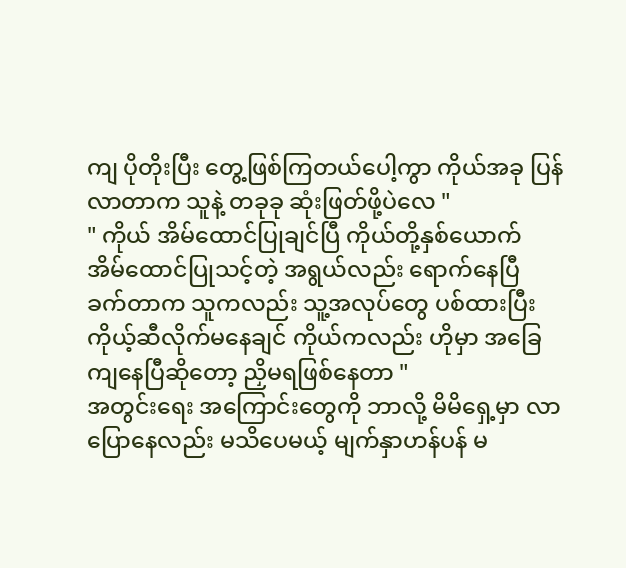ကျ ပိုတိုးပြီး တွေ့ဖြစ်ကြတယ်ပေါ့ကွာ ကိုယ်အခု ပြန်လာတာက သူနဲ့ တခုခု ဆုံးဖြတ်ဖို့ပဲလေ "
" ကိုယ် အိမ်ထောင်ပြုချင်ပြီ ကိုယ်တို့နှစ်ယောက် အိမ်ထောင်ပြုသင့်တဲ့ အရွယ်လည်း ရောက်နေပြီ ခက်တာက သူကလည်း သူ့အလုပ်တွေ ပစ်ထားပြီး ကိုယ့်ဆီလိုက်မနေချင် ကိုယ်ကလည်း ဟိုမှာ အခြေကျနေပြီဆိုတော့ ညှိမရဖြစ်နေတာ "
အတွင်းရေး အကြောင်းတွေကို ဘာလို့ မိမိရှေ့မှာ လာပြောနေလည်း မသိပေမယ့် မျက်နှာဟန်ပန် မ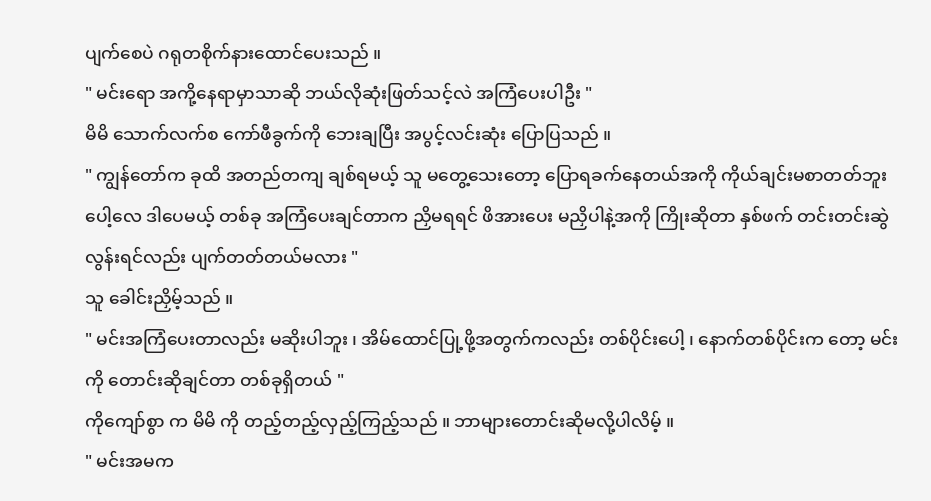ပျက်စေပဲ ဂရုတစိုက်နားထောင်ပေးသည် ။
" မင်းရော အကို့နေရာမှာသာဆို ဘယ်လိုဆုံးဖြတ်သင့်လဲ အကြံပေးပါဦး "
မိမိ သောက်လက်စ ကော်ဖီခွက်ကို ဘေးချပြီး အပွင့်လင်းဆုံး ပြောပြသည် ။
" ကျွန်တော်က ခုထိ အတည်တကျ ချစ်ရမယ့် သူ မတွေ့သေးတော့ ပြောရခက်နေတယ်အကို ကိုယ်ချင်းမစာတတ်ဘူးပေါ့လေ ဒါပေမယ့် တစ်ခု အကြံပေးချင်တာက ညှိမရရင် ဖိအားပေး မညှိပါနဲ့အကို ကြိုးဆိုတာ နှစ်ဖက် တင်းတင်းဆွဲလွန်းရင်လည်း ပျက်တတ်တယ်မလား "
သူ ခေါင်းညှိမ့်သည် ။
" မင်းအကြံပေးတာလည်း မဆိုးပါဘူး ၊ အိမ်ထောင်ပြု့ဖို့အတွက်ကလည်း တစ်ပိုင်းပေါ့ ၊ နောက်တစ်ပိုင်းက တော့ မင်းကို တောင်းဆိုချင်တာ တစ်ခုရှိတယ် "
ကိုကျော်စွာ က မိမိ ကို တည့်တည့်လှည့်ကြည့်သည် ။ ဘာများတောင်းဆိုမလို့ပါလိမ့် ။
" မင်းအမက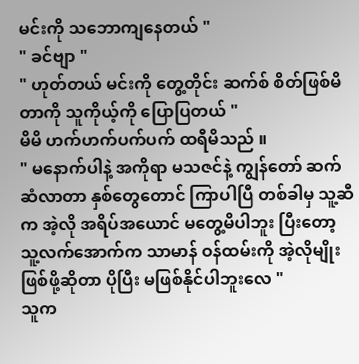မင်းကို သဘောကျနေတယ် "
" ခင်ဗျာ "
" ဟုတ်တယ် မင်းကို တွေ့တိုင်း ဆက်စ် စိတ်ဖြစ်မိတာကို သူကိုယ့်ကို ပြောပြတယ် "
မိမိ ဟက်ဟက်ပက်ပက် ထရီမိသည် ။
" မနောက်ပါနဲ့ အကိုရာ မသဇင်နဲ့ ကျွန်တော် ဆက်ဆံလာတာ နှစ်တွေတောင် ကြာပါပြီ တစ်ခါမှ သူ့ဆီက အဲ့လို အရိပ်အယောင် မတွေ့မိပါဘူး ပြီးတော့ သူ့လက်အောက်က သာမာန် ဝန်ထမ်းကို အဲ့လိုမျိုးဖြစ်ဖို့ဆိုတာ ပိုပြီး မဖြစ်နိုင်ပါဘူးလေ "
သူက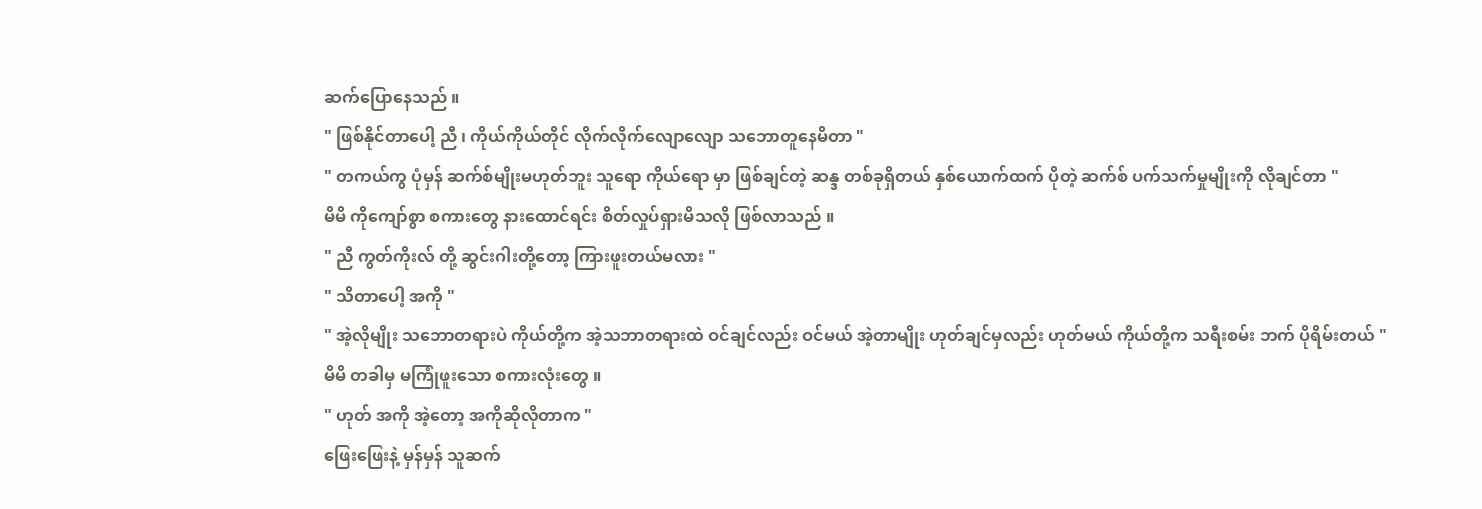ဆက်ပြောနေသည် ။
" ဖြစ်နိုင်တာပေါ့ ညီ ၊ ကိုယ်ကိုယ်တိုင် လိုက်လိုက်လျောလျော သဘောတူနေမိတာ "
" တကယ်ကွ ပုံမှန် ဆက်စ်မျိုးမဟုတ်ဘူး သူရော ကိုယ်ရော မှာ ဖြစ်ချင်တဲ့ ဆန္ဒ တစ်ခုရှိတယ် နှစ်ယောက်ထက် ပိုတဲ့ ဆက်စ် ပက်သက်မှုမျိုးကို လိုချင်တာ "
မိမိ ကိုကျော်စွာ စကားတွေ နားထောင်ရင်း စိတ်လှုပ်ရှားမိသလို ဖြစ်လာသည် ။
" ညီ ကွတ်ကိုးလ် တို့ ဆွင်းဂါးတို့တော့ ကြားဖူးတယ်မလား "
" သိတာပေါ့ အကို "
" အဲ့လိုမျိုး သဘောတရားပဲ ကိုယ်တို့က အဲ့သဘာတရားထဲ ဝင်ချင်လည်း ဝင်မယ် အဲ့တာမျိုး ဟုတ်ချင်မှလည်း ဟုတ်မယ် ကိုယ်တို့က သရီးစမ်း ဘက် ပိုရိမ်းတယ် "
မိမိ တခါမှ မကြုံဖူးသော စကားလုံးတွေ ။
" ဟုတ် အကို အဲ့တော့ အကိုဆိုလိုတာက "
ဖြေးဖြေးနဲ့ မှန်မှန် သူဆက်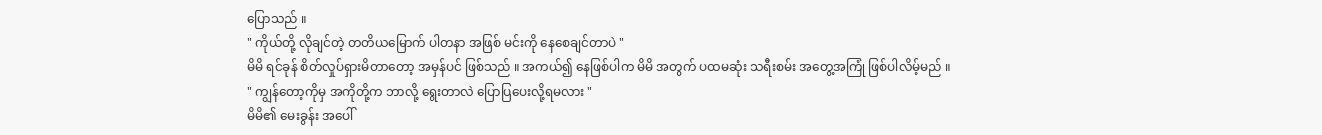ပြောသည် ။
" ကိုယ်တို့ လိုချင်တဲ့ တတိယမြောက် ပါတနာ အဖြစ် မင်းကို နေစေချင်တာပဲ "
မိမိ ရင်ခုန် စိတ်လှုပ်ရှားမိတာတော့ အမှန်ပင် ဖြစ်သည် ။ အကယ်၍ နေဖြစ်ပါက မိမိ အတွက် ပထမဆုံး သရီးစမ်း အတွေ့အကြုံ ဖြစ်ပါလိမ့်မည် ။
" ကျွန်တော့ကိုမှ အကိုတို့က ဘာလို့ ရွေးတာလဲ ပြောပြပေးလို့ရမလား "
မိမိ၏ မေးခွန်း အပေါ်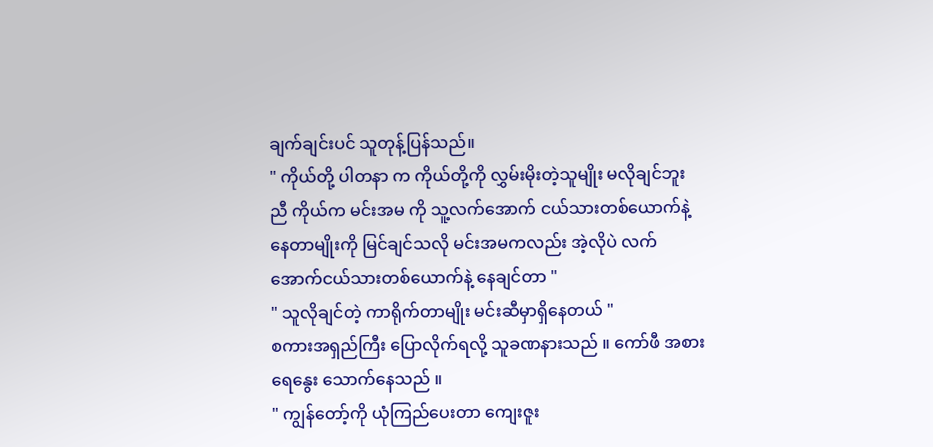ချက်ချင်းပင် သူတုန့်ပြန်သည်။
" ကိုယ်တို့ ပါတနာ က ကိုယ်တို့ကို လွှမ်းမိုးတဲ့သူမျိုး မလိုချင်ဘူး ညီ ကိုယ်က မင်းအမ ကို သူ့လက်အောက် ငယ်သားတစ်ယောက်နဲ့ နေတာမျိုးကို မြင်ချင်သလို မင်းအမကလည်း အဲ့လိုပဲ လက်အောက်ငယ်သားတစ်ယောက်နဲ့ နေချင်တာ "
" သူလိုချင်တဲ့ ကာရိုက်တာမျိုး မင်းဆီမှာရှိနေတယ် "
စကားအရှည်ကြီး ပြောလိုက်ရလို့ သူခဏနားသည် ။ ကော်ဖီ အစား ရေနွေး သောက်နေသည် ။
" ကျွန်တော့်ကို ယုံကြည်ပေးတာ ကျေးဇူး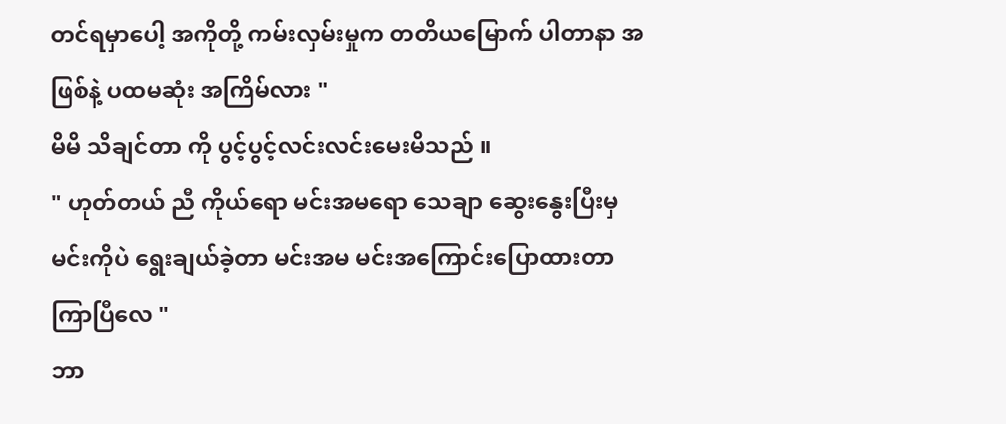တင်ရမှာပေါ့ အကိုတို့ ကမ်းလှမ်းမှုက တတိယမြောက် ပါတာနာ အဖြစ်နဲ့ ပထမဆုံး အကြိမ်လား "
မိမိ သိချင်တာ ကို ပွင့်ပွင့်လင်းလင်းမေးမိသည် ။
" ဟုတ်တယ် ညီ ကိုယ်ရော မင်းအမရော သေချာ ဆွေးနွေးပြီးမှ မင်းကိုပဲ ရွေးချယ်ခဲ့တာ မင်းအမ မင်းအကြောင်းပြောထားတာကြာပြီလေ "
ဘာ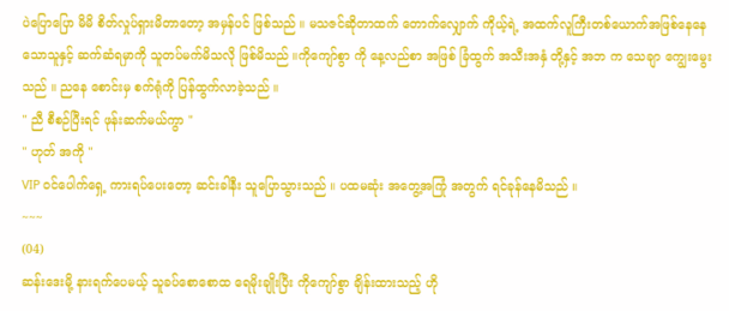ပဲပြောပြော မိမိ စိတ်လှုပ်ရှားမိတာတော့ အမှန်ပင် ဖြစ်သည် ။ မသဇင်ဆိုတာထက် တောက်လျှောက် ကိုယ့်ရဲ့ အထက်လူကြီးတစ်ယောက်အဖြစ်နေနေသောသူနှင့် ဆက်ဆံရမှာကို သူတပ်မက်မိသလို ဖြစ်မိသည် ။ကိုကျော်စွာ ကို နေ့လည်စာ အဖြစ် ခြံထွက် အသီးအနှံ တို့နှင့် အဘ က သေချာ ကျွေးမွေးသည် ။ ညနေ စောင်းမှ စက်ရုံကို ပြန်ထွက်လာခဲ့သည် ။
" ညီ စီစဉ်ပြီးရင် ဖုန်းဆက်မယ်ကွာ "
" ဟုတ် အကို "
VIP ဝင်ပေါက်ရှေ့ ကားရပ်ပေးတော့ ဆင်းခါနီး သူပြောသွားသည် ။ ပထမဆုံး အတွေ့အကြုံ အတွက် ရင်ခုန်နေမိသည် ။
~~~
(04)
ဆန်းဒေးမို့ နားရက်ပေမယ့် သူခပ်စောစောထ ရေမိုးချိုးပြီး ကိုကျော်စွာ ချိန်းထားသည့် ဟို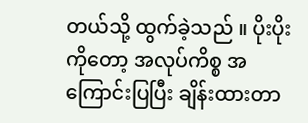တယ်သို့ ထွက်ခဲ့သည် ။ ပိုးပိုး ကိုတော့ အလုပ်ကိစ္စ အကြောင်းပြပြီး ချိန်းထားတာ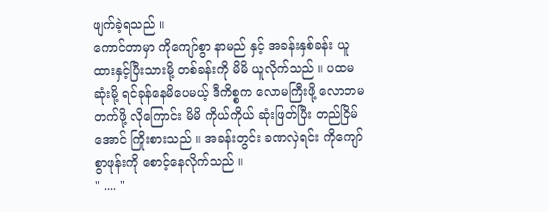ဖျက်ခဲ့ရသည် ။
ကောင်တာမှာ ကိုကျော်စွာ နာမည် နှင့် အခန်းနှစ်ခန်း ယူထားနှင့်ပြီးသားမို့ တစ်ခန်းကို မိမိ ယူလိုက်သည် ။ ပထမဆုံးမို့ ရင်ခုန်နေမိပေမယ့် ဒီကိစ္စက လောမကြီးဖို့ လောဘမတက်ဖို့ လိုကြောင်း မိမိ ကိုယ်ကိုယ် ဆုံးဖြတ်ပြီး တည်ငြိမ်အောင် ကြိုးစားသည် ။ အခန်းတွင်း ခဏလှဲရင်း ကိုကျော်စွာဖုန်းကို စောင့်နေလိုက်သည် ။
" .... "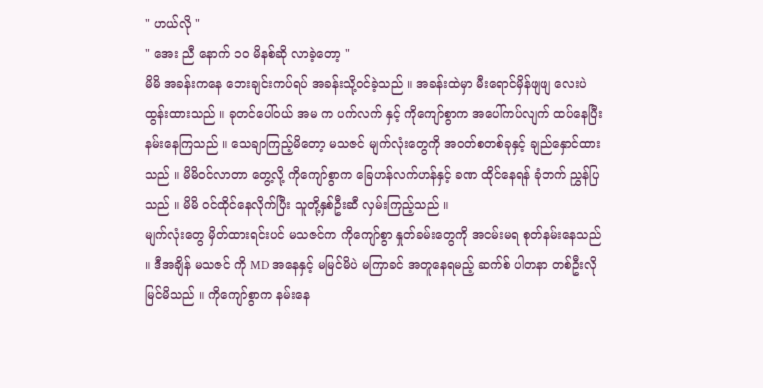" ဟယ်လို "
" အေး ညီ နောက် ၁၀ မိနစ်ဆို လာခဲ့တော့ "
မိမိ အခန်းကနေ ဘေးချင်းကပ်ရပ် အခန်းသို့ဝင်ခဲ့သည် ။ အခန်းထဲမှာ မီးရောင်မှိန်ဖျဖျ လေးပဲ ထွန်းထားသည် ။ ခုတင်ပေါ်ဝယ် အမ က ပက်လက် နှင့် ကိုကျော်စွာက အပေါ်ကပ်လျက် ထပ်နေပြီး နမ်းနေကြသည် ။ သေချာကြည့်မိတော့ မသဇင် မျက်လုံးတွေကို အဝတ်စတစ်ခုနှင့် ချည်နှောင်ထားသည် ။ မိမိဝင်လာတာ တွေ့လို့ ကိုကျော်စွာက ခြေဟန်လက်ဟန်နှင့် ခဏ ထိုင်နေရန် ခုံဘက် ညွှန်ပြသည် ။ မိမိ ဝင်ထိုင်နေလိုက်ပြီး သူတို့နှစ်ဦးဆီ လှမ်းကြည့်သည် ။
မျက်လုံးတွေ မှိတ်ထားရင်းပင် မသဇင်က ကိုကျော်စွာ နှုတ်ခမ်းတွေကို အငမ်းမရ စုတ်နမ်းနေသည် ။ ဒီအချိန် မသဇင် ကို MD အနေနှင့် မမြင်မိပဲ မကြာခင် အတူနေရမည့် ဆက်စ် ပါတနာ တစ်ဦးလို မြင်မိသည် ။ ကိုကျော်စွာက နမ်းနေ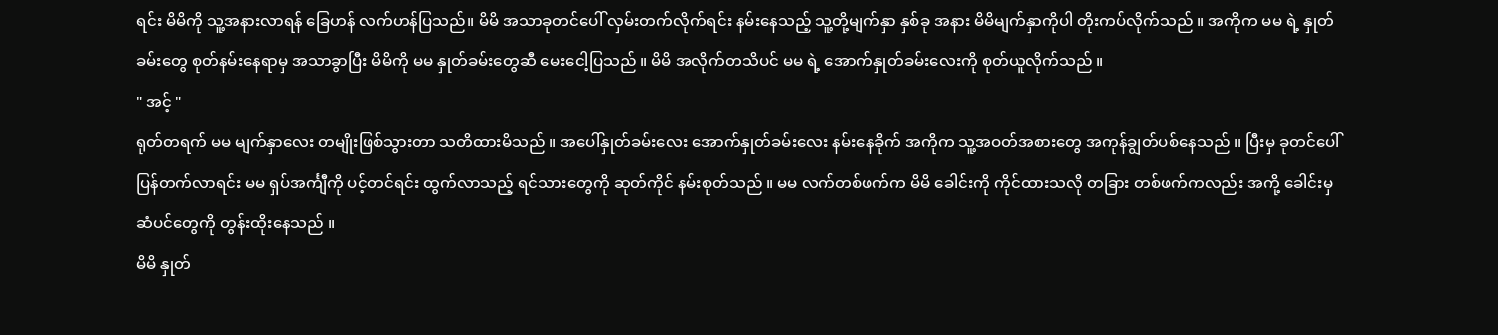ရင်း မိမိကို သူ့အနားလာရန် ခြေဟန် လက်ဟန်ပြသည်။ မိမိ အသာခုတင်ပေါ် လှမ်းတက်လိုက်ရင်း နမ်းနေသည့် သူ့တို့မျက်နှာ နှစ်ခု အနား မိမိမျက်နှာကိုပါ တိုးကပ်လိုက်သည် ။ အကိုက မမ ရဲ့ နှုတ်ခမ်းတွေ စုတ်နမ်းနေရာမှ အသာခွာပြီး မိမိကို မမ နှုတ်ခမ်းတွေဆီ မေးငေါ့ပြသည် ။ မိမိ အလိုက်တသိပင် မမ ရဲ့ အောက်နှုတ်ခမ်းလေးကို စုတ်ယူလိုက်သည် ။
" အင့် "
ရုတ်တရက် မမ မျက်နှာလေး တမျိုးဖြစ်သွားတာ သတိထားမိသည် ။ အပေါ်နှုတ်ခမ်းလေး အောက်နှုတ်ခမ်းလေး နမ်းနေခိုက် အကိုက သူ့အဝတ်အစားတွေ အကုန်ချွတ်ပစ်နေသည် ။ ပြီးမှ ခုတင်ပေါ်ပြန်တက်လာရင်း မမ ရှပ်အင်္ကျီကို ပင့်တင်ရင်း ထွက်လာသည့် ရင်သားတွေကို ဆုတ်ကိုင် နမ်းစုတ်သည် ။ မမ လက်တစ်ဖက်က မိမိ ခေါင်းကို ကိုင်ထားသလို တခြား တစ်ဖက်ကလည်း အကို့ ခေါင်းမှ ဆံပင်တွေကို တွန်းထိုးနေသည် ။
မိမိ နှုတ်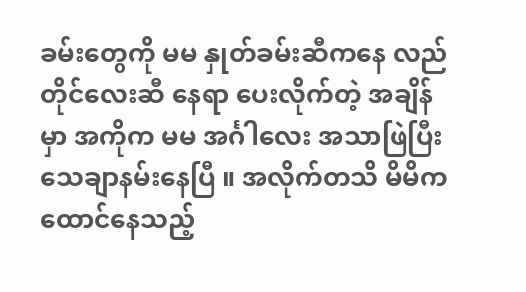ခမ်းတွေကို မမ နှုတ်ခမ်းဆီကနေ လည်တိုင်လေးဆီ နေရာ ပေးလိုက်တဲ့ အချိန်မှာ အကိုက မမ အင်္ဂါလေး အသာဖြဲပြီး သေချာနမ်းနေပြီ ။ အလိုက်တသိ မိမိက ထောင်နေသည့်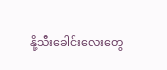နို့သီးခေါင်းလေးတွေ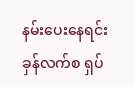နမ်းပေးနေရင်း ခှန်လက်စ ရှပ်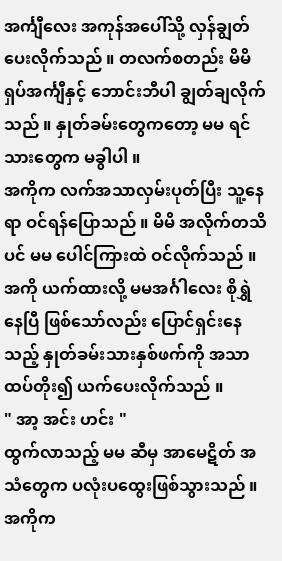အင်္ကျီလေး အကုန်အပေါ်သို့ လှန်ချွတ်ပေးလိုက်သည် ။ တလက်စတည်း မိမိ ရှပ်အင်္ကျီနှင့် ဘောင်းဘီပါ ချွတ်ချလိုက်သည် ။ နှုတ်ခမ်းတွေကတော့ မမ ရင်သားတွေက မခွါပါ ။
အကိုက လက်အသာလှမ်းပုတ်ပြီး သူ့နေရာ ဝင်ရန်ပြောသည် ။ မိမိ အလိုက်တသိပင် မမ ပေါင်ကြားထဲ ဝင်လိုက်သည် ။ အကို ယက်ထားလို့ မမအင်္ဂါလေး စိုရွှဲနေပြီ ဖြစ်သော်လည်း ပြောင်ရှင်းနေသည့် နှုတ်ခမ်းသားနှစ်ဖက်ကို အသာထပ်တိုး၍ ယက်ပေးလိုက်သည် ။
" အာ့ အင်း ဟင်း "
ထွက်လာသည့် မမ ဆီမှ အာမေဋိတ် အသံတွေက ပလုံးပထွေးဖြစ်သွားသည် ။ အကိုက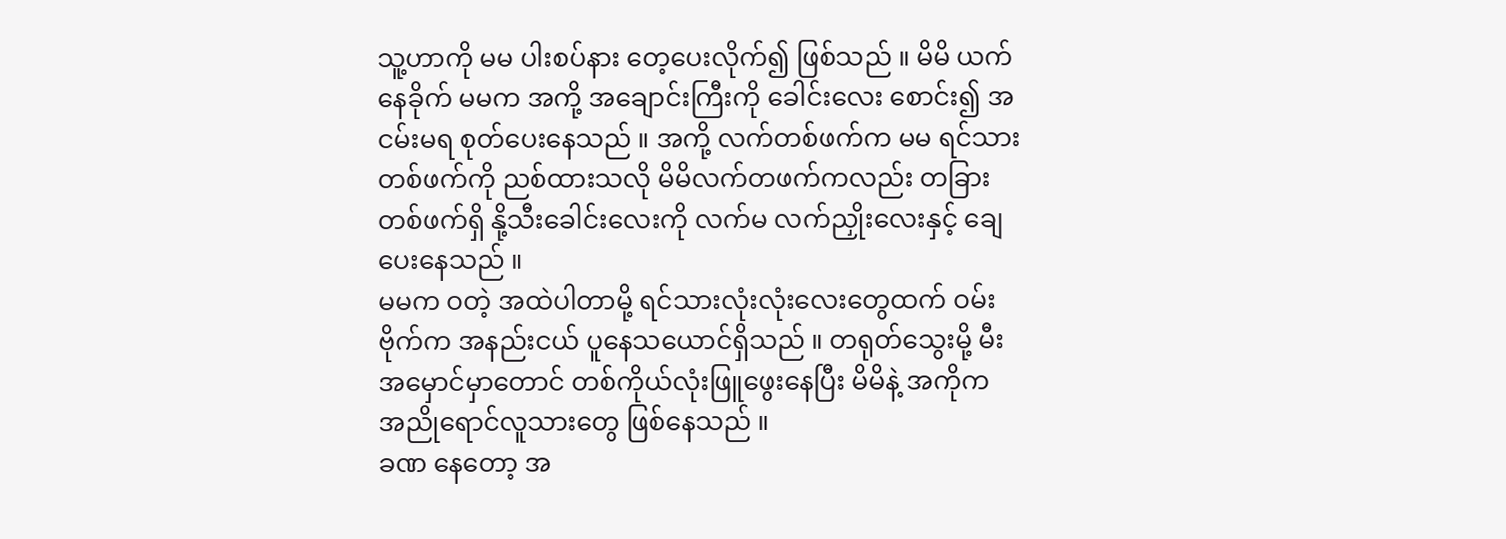သူ့ဟာကို မမ ပါးစပ်နား တေ့ပေးလိုက်၍ ဖြစ်သည် ။ မိမိ ယက်နေခိုက် မမက အကို့ အချောင်းကြီးကို ခေါင်းလေး စောင်း၍ အငမ်းမရ စုတ်ပေးနေသည် ။ အကို့ လက်တစ်ဖက်က မမ ရင်သားတစ်ဖက်ကို ညစ်ထားသလို မိမိလက်တဖက်ကလည်း တခြား တစ်ဖက်ရှိ နို့သီးခေါင်းလေးကို လက်မ လက်ညှိုးလေးနှင့် ချေပေးနေသည် ။
မမက ဝတဲ့ အထဲပါတာမို့ ရင်သားလုံးလုံးလေးတွေထက် ဝမ်းဗိုက်က အနည်းငယ် ပူနေသယောင်ရှိသည် ။ တရုတ်သွေးမို့ မီးအမှောင်မှာတောင် တစ်ကိုယ်လုံးဖြူဖွေးနေပြီး မိမိနဲ့ အကိုက အညိုရောင်လူသားတွေ ဖြစ်နေသည် ။
ခဏ နေတော့ အ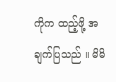ကိုက ထည့်ဖို့ အချက်ပြသည် ။ မိမိ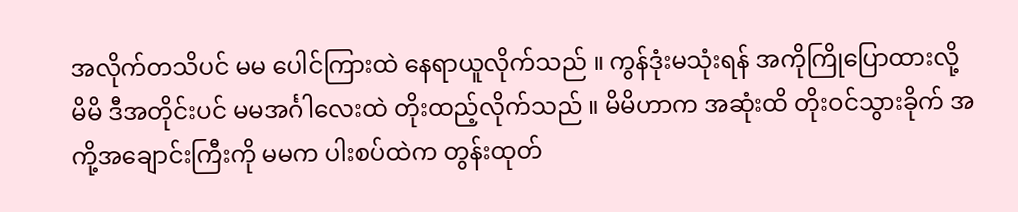အလိုက်တသိပင် မမ ပေါင်ကြားထဲ နေရာယူလိုက်သည် ။ ကွန်ဒုံးမသုံးရန် အကိုကြိုပြောထားလို့ မိမိ ဒီအတိုင်းပင် မမအင်္ဂါလေးထဲ တိုးထည့်လိုက်သည် ။ မိမိဟာက အဆုံးထိ တိုးဝင်သွားခိုက် အကို့အချောင်းကြီးကို မမက ပါးစပ်ထဲက တွန်းထုတ်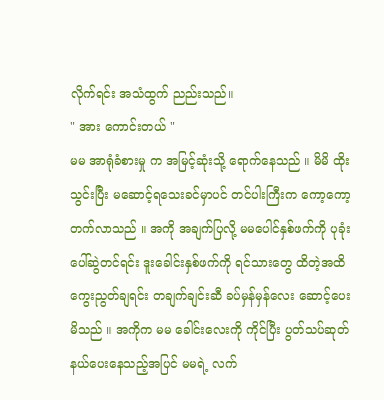လိုက်ရင်း အသံထွက် ညည်းသည်။
" အား ကောင်းတယ် "
မမ အာရုံခံစားမှု က အမြင့်ဆုံးသို့ ရောက်နေသည် ။ မိမိ ထိုးသွင်းပြီး မဆောင့်ရသေးခင်မှာပင် တင်ပါးကြီးက ကော့ကော့တက်လာသည် ။ အကို အချက်ပြလို့ မမပေါင်နှစ်ဖက်ကို ပုခုံးပေါ်ဆွဲတင်ရင်း ဒူးခေါင်းနှစ်ဖက်ကို ရင်သားတွေ ထိတဲ့အထိ ကွေးညွတ်ချရင်း တချက်ချင်းဆီ ခပ်မှန်မှန်လေး ဆောင့်ပေးမိသည် ။ အကိုက မမ ခေါင်းလေးကို ကိုင်ပြီး ပွတ်သပ်ဆုတ်နယ်ပေးနေသည့်အပြင် မမရဲ့ လက်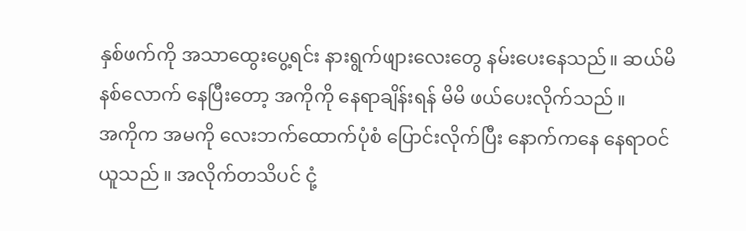နှစ်ဖက်ကို အသာထွေးပွေ့ရင်း နားရွက်ဖျားလေးတွေ နမ်းပေးနေသည်။ ဆယ်မိနစ်လောက် နေပြီးတော့ အကိုကို နေရာချိန်းရန် မိမိ ဖယ်ပေးလိုက်သည် ။
အကိုက အမကို လေးဘက်ထောက်ပုံစံ ပြောင်းလိုက်ပြီး နောက်ကနေ နေရာဝင်ယူသည် ။ အလိုက်တသိပင် ငုံ့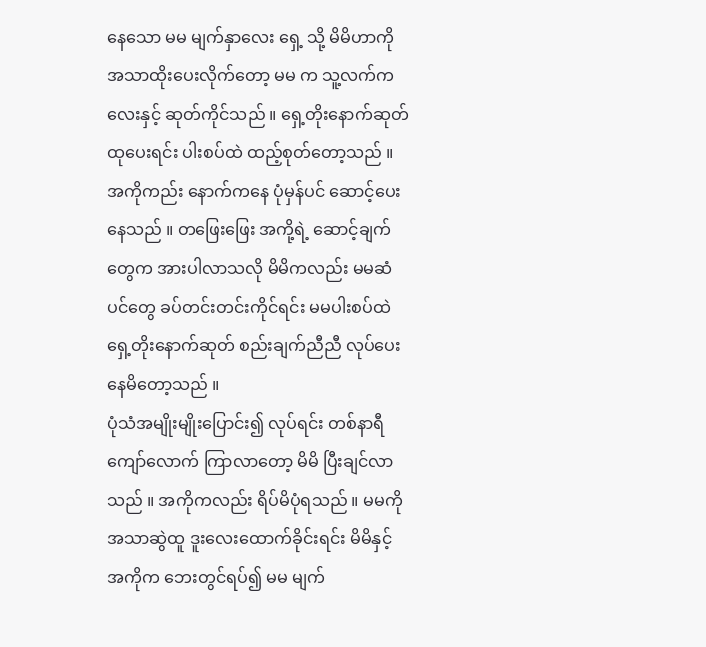နေသော မမ မျက်နှာလေး ရှေ့ သို့ မိမိဟာကို အသာထိုးပေးလိုက်တော့ မမ က သူ့လက်ကလေးနှင့် ဆုတ်ကိုင်သည် ။ ရှေ့တိုးနောက်ဆုတ်ထုပေးရင်း ပါးစပ်ထဲ ထည့်စုတ်တော့သည် ။ အကိုကည်း နောက်ကနေ ပုံမှန်ပင် ဆောင့်ပေးနေသည် ။ တဖြေးဖြေး အကို့ရဲ့ ဆောင့်ချက်တွေက အားပါလာသလို မိမိကလည်း မမဆံပင်တွေ ခပ်တင်းတင်းကိုင်ရင်း မမပါးစပ်ထဲ ရှေ့တိုးနောက်ဆုတ် စည်းချက်ညီညီ လုပ်ပေးနေမိတော့သည် ။
ပုံသံအမျိုးမျိုးပြောင်း၍ လုပ်ရင်း တစ်နာရီကျော်လောက် ကြာလာတော့ မိမိ ပြီးချင်လာသည် ။ အကိုကလည်း ရိပ်မိပုံရသည် ။ မမကို အသာဆွဲထူ ဒူးလေးထောက်ခိုင်းရင်း မိမိနှင့် အကိုက ဘေးတွင်ရပ်၍ မမ မျက်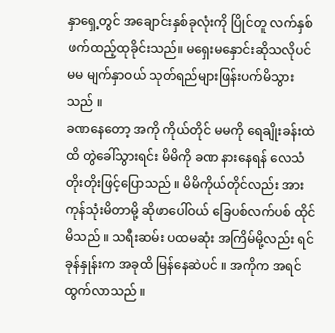နှာရှေ့တွင် အချောင်းနှစ်ခုလုံးကို ပြိုင်တူ လက်နှစ်ဖက်ထည့်ထုခိုင်းသည်။ မရှေးမနှောင်းဆိုသလိုပင် မမ မျက်နှာဝယ် သုတ်ရည်များဖြန်းပက်မိသွားသည် ။
ခဏနေတော့ အကို ကိုယ်တိုင် မမကို ရေချိုးခန်းထဲထိ တွဲခေါ်သွားရင်း မိမိကို ခဏ နားနေရန် လေသံတိုးတိုးဖြင့်ပြောသည် ။ မိမိကိုယ်တိုင်လည်း အားကုန်သုံးမိတာမို့ ဆိုဖာပေါ်ဝယ် ခြေပစ်လက်ပစ် ထိုင်မိသည် ။ သရီးဆမ်း ပထမဆုံး အကြိမ်မို့လည်း ရင်ခုန်နှုန်းက အခုထိ မြန်နေဆဲပင် ။ အကိုက အရင်ထွက်လာသည် ။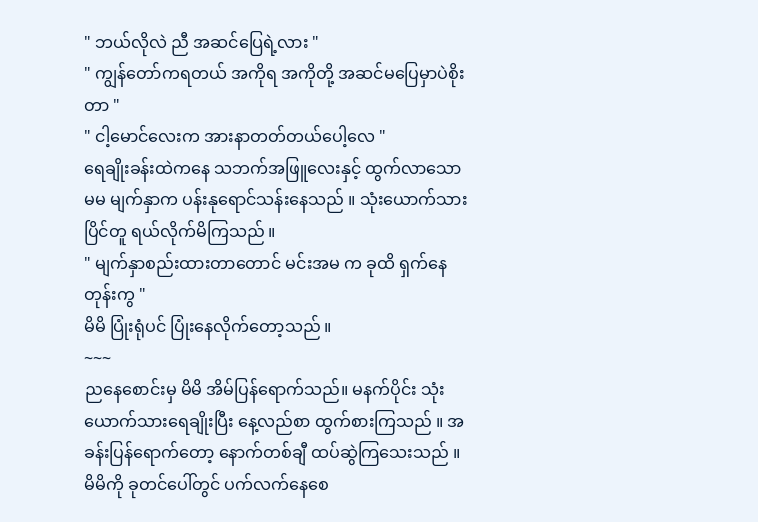" ဘယ်လိုလဲ ညီ အဆင်ပြေရဲ့လား "
" ကျွန်တော်ကရတယ် အကိုရ အကိုတို့ အဆင်မပြေမှာပဲစိုးတာ "
" ငါ့မောင်လေးက အားနာတတ်တယ်ပေါ့လေ "
ရေချိုးခန်းထဲကနေ သဘက်အဖြူလေးနှင့် ထွက်လာသော မမ မျက်နှာက ပန်းနုရောင်သန်းနေသည် ။ သုံးယောက်သား ပြိင်တူ ရယ်လိုက်မိကြသည် ။
" မျက်နှာစည်းထားတာတောင် မင်းအမ က ခုထိ ရှက်နေတုန်းကွ "
မိမိ ပြုံးရုံပင် ပြုံးနေလိုက်တော့သည် ။
~~~
ညနေစောင်းမှ မိမိ အိမ်ပြန်ရောက်သည်။ မနက်ပိုင်း သုံးယောက်သားရေချိုးပြီး နေ့လည်စာ ထွက်စားကြသည် ။ အခန်းပြန်ရောက်တော့ နောက်တစ်ချီ ထပ်ဆွဲကြသေးသည် ။
မိမိကို ခုတင်ပေါ်တွင် ပက်လက်နေစေ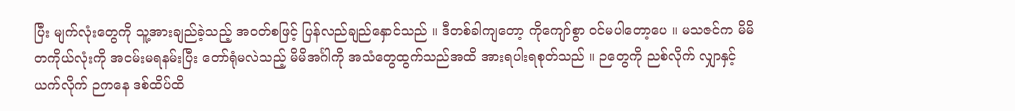ပြီး မျက်လုံးတွေကို သူ့အားချည်ခဲ့သည့် အဝတ်စဖြင့် ပြန်လည်ချည်နှောင်သည် ။ ဒီတစ်ခါကျတော့ ကိုကျော်စွာ ဝင်မပါတော့ပေ ။ မသဇင်က မိမိ တကိုယ်လုံးကို အငမ်းမရနမ်းပြီး တော်ရုံမလဲသည့် မိမိအင်္ဂါကို အသံတွေထွက်သည်အထိ အားရပါးရစုတ်သည် ။ ဉတွေကို ညစ်လိုက် လျှာနှင့်ယက်လိုက် ဉကနေ ဒစ်ထိပ်ထိ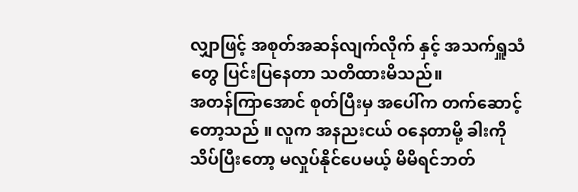လျှာဖြင့် အစုတ်အဆန်လျက်လိုက် နှင့် အသက်ရှူသံတွေ ပြင်းပြနေတာ သတိထားမိသည်။
အတန်ကြာအောင် စုတ်ပြီးမှ အပေါ်က တက်ဆောင့်တော့သည် ။ လူက အနညးငယ် ဝနေတာမို့ ခါးကို သိပ်ပြီးတော့ မလှုပ်နိုင်ပေမယ့် မိမိရင်ဘတ်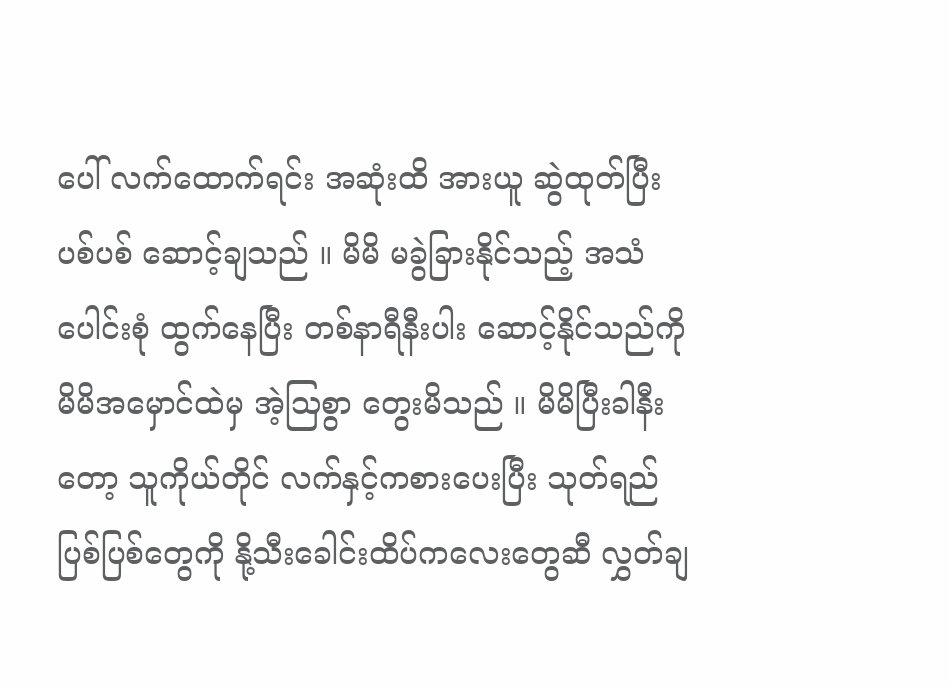ပေါ် လက်ထောက်ရင်း အဆုံးထိ အားယူ ဆွဲထုတ်ပြီး ပစ်ပစ် ဆောင့်ချသည် ။ မိမိ မခွဲခြားနိုင်သည့် အသံပေါင်းစုံ ထွက်နေပြီး တစ်နာရီနီးပါး ဆောင့်နိုင်သည်ကို မိမိအမှောင်ထဲမှ အဲ့ဩစွာ တွေးမိသည် ။ မိမိပြီးခါနီးတော့ သူကိုယ်တိုင် လက်နှင့်ကစားပေးပြီး သုတ်ရည်ပြစ်ပြစ်တွေကို နို့သီးခေါင်းထိပ်ကလေးတွေဆီ လွှတ်ချ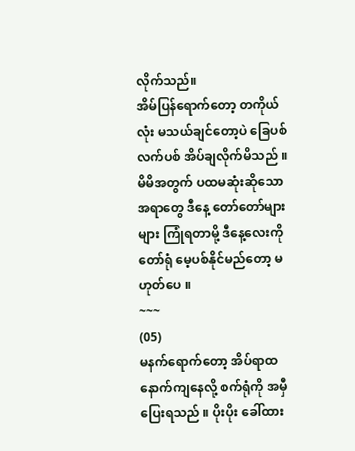လိုက်သည်။
အိမ်ပြန်ရောက်တော့ တကိုယ်လုံး မသယ်ချင်တော့ပဲ ခြေပစ်လက်ပစ် အိပ်ချလိုက်မိသည် ။ မိမိအတွက် ပထမဆုံးဆိုသော အရာတွေ ဒီနေ့ တော်တော်များများ ကြုံရတာမို့ ဒီနေ့လေးကို တော်ရုံ မေ့ပစ်နိုင်မည်တော့ မဟုတ်ပေ ။
~~~
(05)
မနက်ရောက်တော့ အိပ်ရာထ နောက်ကျနေလို့ စက်ရုံကို အမှီပြေးရသည် ။ ပိုးပိုး ခေါ်ထား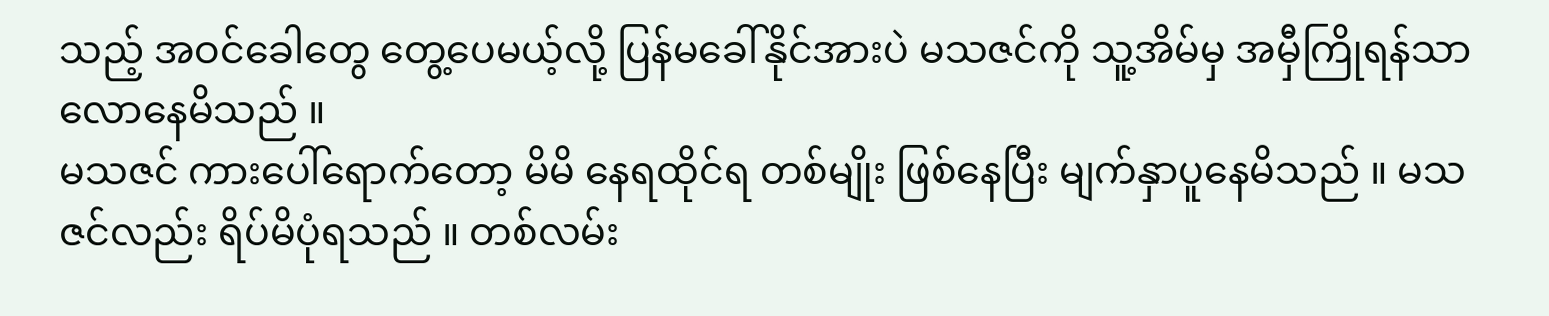သည့် အဝင်ခေါတွေ တွေ့ပေမယ့်လို့ ပြန်မခေါ်နိုင်အားပဲ မသဇင်ကို သူ့အိမ်မှ အမှီကြိုရန်သာ လောနေမိသည် ။
မသဇင် ကားပေါ်ရောက်တော့ မိမိ နေရထိုင်ရ တစ်မျိုး ဖြစ်နေပြီး မျက်နှာပူနေမိသည် ။ မသဇင်လည်း ရိပ်မိပုံရသည် ။ တစ်လမ်း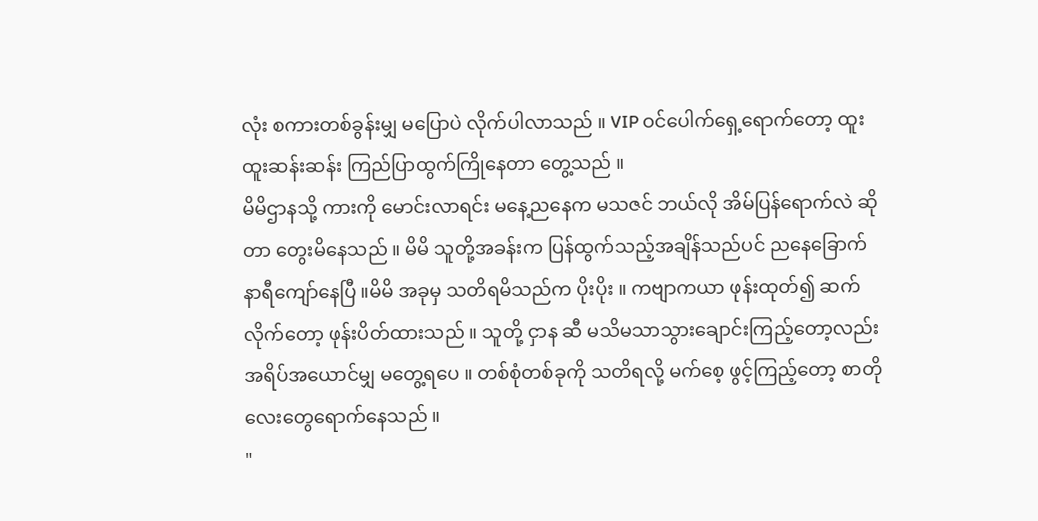လုံး စကားတစ်ခွန်းမျှ မပြောပဲ လိုက်ပါလာသည် ။ VIP ဝင်ပေါက်ရှေ့ရောက်တော့ ထူးထူးဆန်းဆန်း ကြည်ပြာထွက်ကြိုနေတာ တွေ့သည် ။
မိမိဌာနသို့ ကားကို မောင်းလာရင်း မနေ့ညနေက မသဇင် ဘယ်လို အိမ်ပြန်ရောက်လဲ ဆိုတာ တွေးမိနေသည် ။ မိမိ သူတို့အခန်းက ပြန်ထွက်သည့်အချိန်သည်ပင် ညနေခြောက်နာရီကျော်နေပြီ ။မိမိ အခုမှ သတိရမိသည်က ပိုးပိုး ။ ကဗျာကယာ ဖုန်းထုတ်၍ ဆက်လိုက်တော့ ဖုန်းပိတ်ထားသည် ။ သူတို့ ငှာန ဆီ မသိမသာသွားချောင်းကြည့်တော့လည်း အရိပ်အယောင်မျှ မတွေ့ရပေ ။ တစ်စုံတစ်ခုကို သတိရလို့ မက်စေ့ ဖွင့်ကြည့်တော့ စာတိုလေးတွေရောက်နေသည် ။
"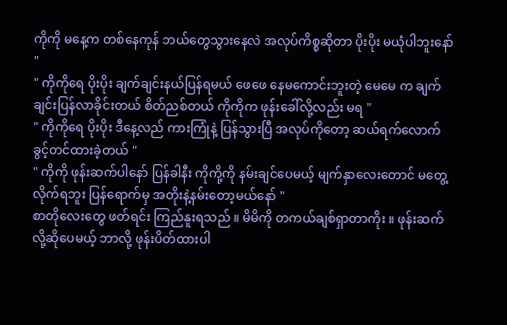ကိုကို မနေ့က တစ်နေကုန် ဘယ်တွေသွားနေလဲ အလုပ်ကိစ္စဆိုတာ ပိုးပိုး မယုံပါဘူးနော် "
" ကိုကိုရေ ပိုးပိုး ချက်ချင်းနယ်ပြန်ရမယ် ဖေဖေ နေမကောင်းဘူးတဲ့ မေမေ က ချက်ချင်းပြန်လာခိုင်းတယ် စိတ်ညစ်တယ် ကိုကိုက ဖုန်းခေါ်လို့လည်း မရ "
" ကိုကိုရေ ပိုးပိုး ဒီနေ့လည် ကားကြုံနဲ့ ပြန်သွားပြီ အလုပ်ကိုတော့ ဆယ်ရက်လောက် ခွင့်တင်ထားခဲ့တယ် "
" ကိုကို ဖုန်းဆက်ပါနော် ပြန်ခါနီး ကိုကို့ကို နမ်းချင်ပေမယ့် မျက်နှာလေးတောင် မတွေ့လိုက်ရဘူး ပြန်ရောက်မှ အတိုးနဲ့နမ်းတော့မယ်နော် "
စာတိုလေးတွေ ဖတ်ရင်း ကြည်နူးရသည် ။ မိမိကို တကယ်ချစ်ရှာတာကိုး ။ ဖုန်းဆက်လို့ဆိုပေမယ့် ဘာလို့ ဖုန်းပိတ်ထားပါ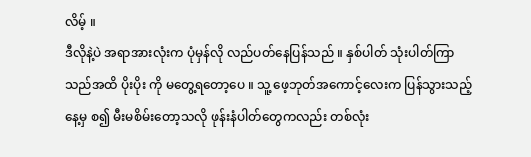လိမ့် ။
ဒီလိုနဲ့ပဲ အရာအားလုံးက ပုံမှန်လို လည်ပတ်နေပြန်သည် ။ နှစ်ပါတ် သုံးပါတ်ကြာသည်အထိ ပိုးပိုး ကို မတွေ့ရတော့ပေ ။ သူ့ ဖေ့ဘုတ်အကောင့်လေးက ပြန်သွားသည့်နေ့မှ စ၍ မီးမစိမ်းတော့သလို ဖုန်းနံပါတ်တွေကလည်း တစ်လုံး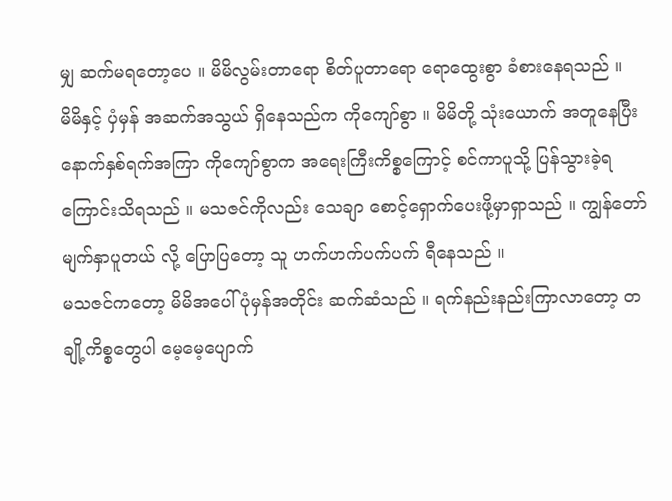မျှ ဆက်မရတော့ပေ ။ မိမိလွမ်းတာရော စိတ်ပူတာရော ရောထွေးစွာ ခံစားနေရသည် ။
မိမိနှင့် ပှံမှန် အဆက်အသွယ် ရှိနေသည်က ကိုကျော်စွာ ။ မိမိတို့ သုံးယောက် အတူနေပြီးနောက်နှစ်ရက်အကြာ ကိုကျော်စွာက အရေးကြီးကိစ္စကြောင့် စင်ကာပူသို့ ပြန်သွားခဲ့ရကြောင်းသိရသည် ။ မသဇင်ကိုလည်း သေချာ စောင့်ရှောက်ပေးဖို့မှာရှာသည် ။ ကျွန်တော် မျက်နှာပူတယ် လို့ ပြောပြတော့ သူ ဟက်ဟက်ပက်ပက် ရီနေသည် ။
မသဇင်ကတော့ မိမိအပေါ် ပုံမှန်အတိုင်း ဆက်ဆံသည် ။ ရက်နည်းနည်းကြာလာတော့ တချို့ကိစ္စတွေပါ မေ့မေ့ပျောက်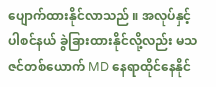ပျောက်ထားနိုင်လာသည် ။ အလုပ်နှင့် ပါစင်နယ် ခွဲခြားထားနိုင်လို့လည်း မသဇင်တစ်ယောက် MD နေရာထိုင်နေနိုင်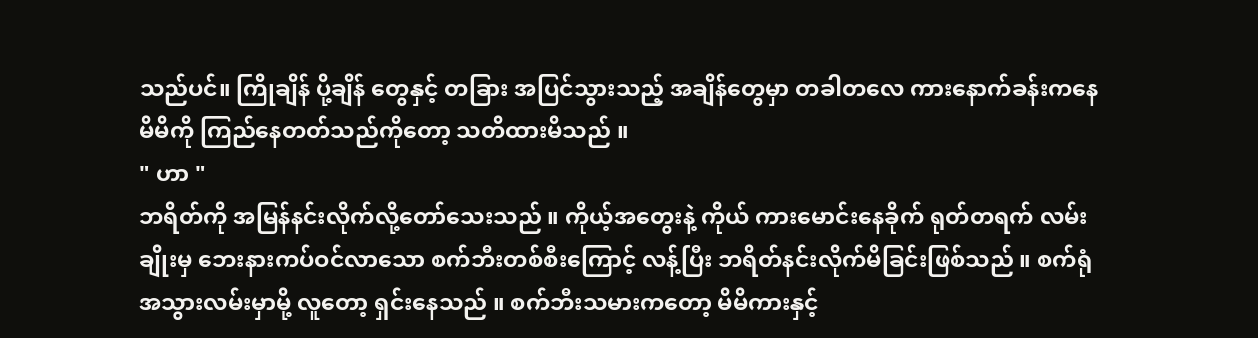သည်ပင်။ ကြိုချိန် ပို့ချိန် တွေနှင့် တခြား အပြင်သွားသည့် အချိန်တွေမှာ တခါတလေ ကားနောက်ခန်းကနေ မိမိကို ကြည်နေတတ်သည်ကိုတော့ သတိထားမိသည် ။
" ဟာ "
ဘရိတ်ကို အမြန်နင်းလိုက်လို့တော်သေးသည် ။ ကိုယ့်အတွေးနဲ့ ကိုယ် ကားမောင်းနေခိုက် ရုတ်တရက် လမ်းချိုးမှ ဘေးနားကပ်ဝင်လာသော စက်ဘီးတစ်စီးကြောင့် လန့်ပြီး ဘရိတ်နင်းလိုက်မိခြင်းဖြစ်သည် ။ စက်ရုံ အသွားလမ်းမှာမို့ လူတော့ ရှင်းနေသည် ။ စက်ဘီးသမားကတော့ မိမိကားနှင့်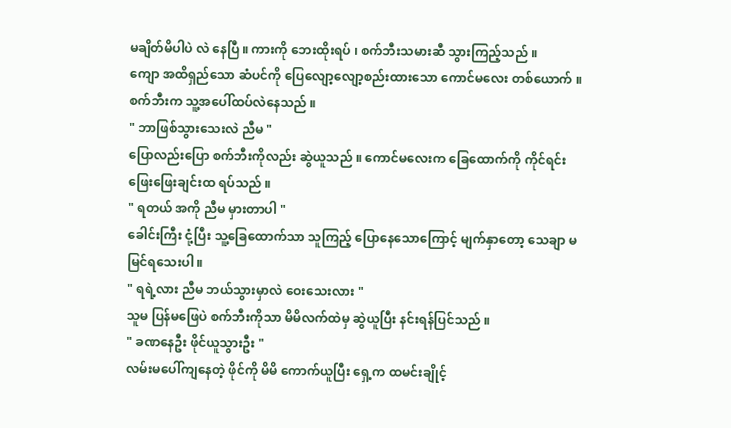မချိတ်မိပါပဲ လဲ နေပြီ ။ ကားကို ဘေးထိုးရပ် ၊ စက်ဘီးသမားဆီ သွားကြည့်သည် ။
ကျော အထိရှည်သော ဆံပင်ကို ပြေလျော့လျော့စည်းထားသော ကောင်မလေး တစ်ယောက် ။ စက်ဘီးက သူ့အပေါ်ထပ်လဲနေသည် ။
" ဘာဖြစ်သွားသေးလဲ ညီမ "
ပြောလည်းပြော စက်ဘီးကိုလည်း ဆွဲယူသည် ။ ကောင်မလေးက ခြေထောက်ကို ကိုင်ရင်း ဖြေးဖြေးချင်းထ ရပ်သည် ။
" ရတယ် အကို ညီမ မှားတာပါ "
ခေါင်းကြီး ငုံ့ပြီး သူ့ခြေထောက်သာ သူကြည့် ပြောနေသောကြောင့် မျက်နှာတော့ သေချာ မမြင်ရသေးပါ ။
" ရရဲ့လား ညီမ ဘယ်သွားမှာလဲ ဝေးသေးလား "
သူမ ပြန်မဖြေပဲ စက်ဘီးကိုသာ မိမိလက်ထဲမှ ဆွဲယူပြီး နင်းရန်ပြင်သည် ။
" ခဏနေဦး ဖိုင်ယူသွားဦး "
လမ်းမပေါ်ကျနေတဲ့ ဖိုင်ကို မိမိ ကောက်ယူပြီး ရှေ့က ထမင်းချိုင့်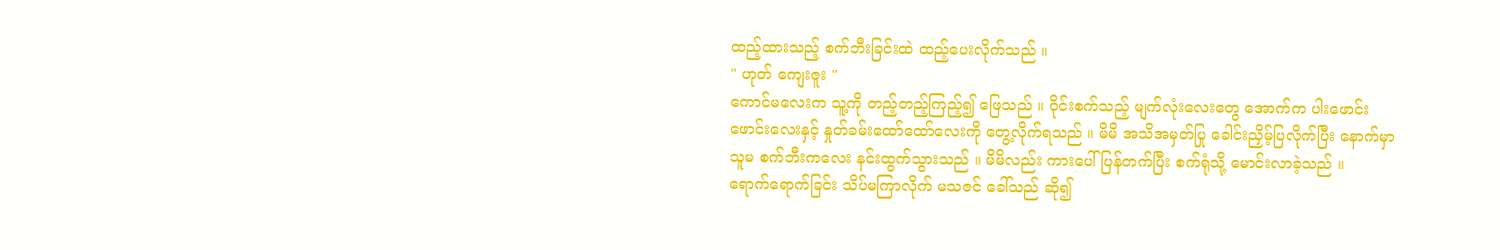ထည့်ထားသည့် စက်ဘီးခြင်းထဲ ထည့်ပေးလိုက်သည် ။
" ဟုတ် ကျေးဇူး "
ကောင်မလေးက သူ့ကို တည့်တည့်ကြည့်၍ ဖြေသည် ။ ဝိုင်းစက်သည့် မျက်လုံးလေးတွေ အောက်က ပါးဖောင်းဖောင်းလေးနှင့် နှုတ်ခမ်းထော်ထော်လေးကို တွေ့လိုက်ရသည် ။ မိမိ အသိအမှတ်ပြု ခေါင်းညှိမ့်ပြလိုက်ပြီး နောက်မှာ သူမ စက်ဘီးကလေး နင်းထွက်သွားသည် ။ မိမိလည်း ကားပေါ်ပြန်တက်ပြီး စက်ရုံသို့ မောင်းလာခဲ့သည် ။
ရောက်ရောက်ခြင်း သိပ်မကြာလိုက် မသဇင် ခေါ်သည် ဆို၍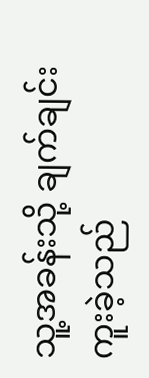သူ့အခန်းသို့ ချက်ချင်း ကူးခဲ့သည်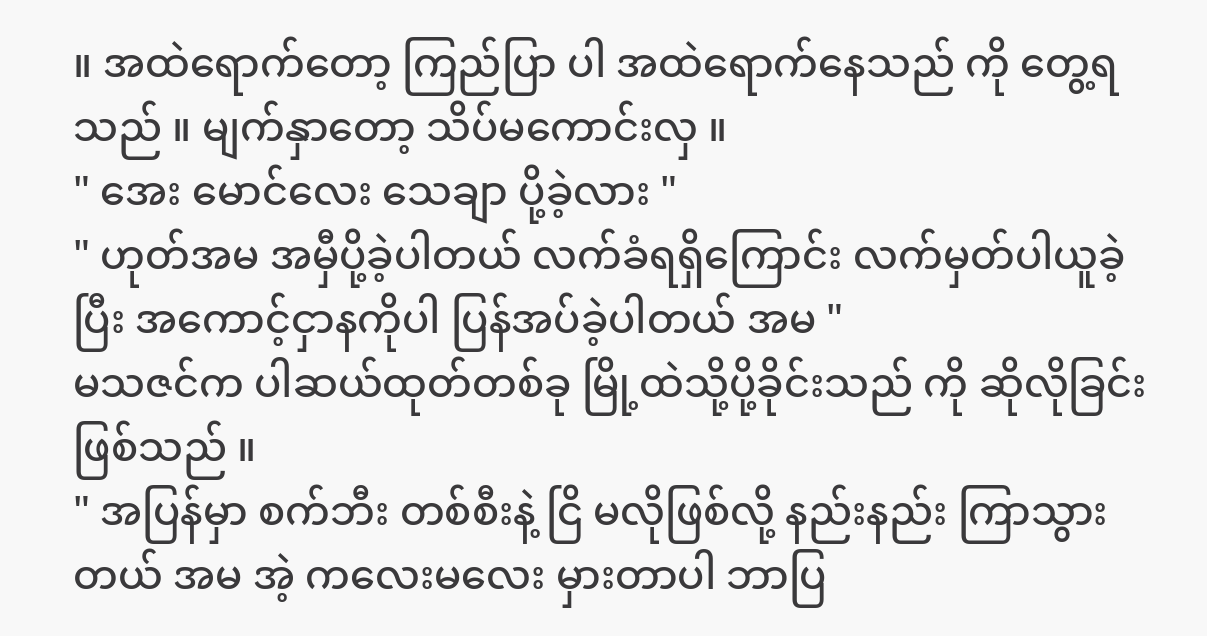။ အထဲရောက်တော့ ကြည်ပြာ ပါ အထဲရောက်နေသည် ကို တွေ့ရသည် ။ မျက်နှာတော့ သိပ်မကောင်းလှ ။
" အေး မောင်လေး သေချာ ပို့ခဲ့လား "
" ဟုတ်အမ အမှီပို့ခဲ့ပါတယ် လက်ခံရရှိကြောင်း လက်မှတ်ပါယူခဲ့ပြီး အကောင့်ငှာနကိုပါ ပြန်အပ်ခဲ့ပါတယ် အမ "
မသဇင်က ပါဆယ်ထုတ်တစ်ခု မြို့ထဲသို့ပို့ခိုင်းသည် ကို ဆိုလိုခြင်း ဖြစ်သည် ။
" အပြန်မှာ စက်ဘီး တစ်စီးနဲ့ ငြိ မလိုဖြစ်လို့ နည်းနည်း ကြာသွားတယ် အမ အဲ့ ကလေးမလေး မှားတာပါ ဘာပြ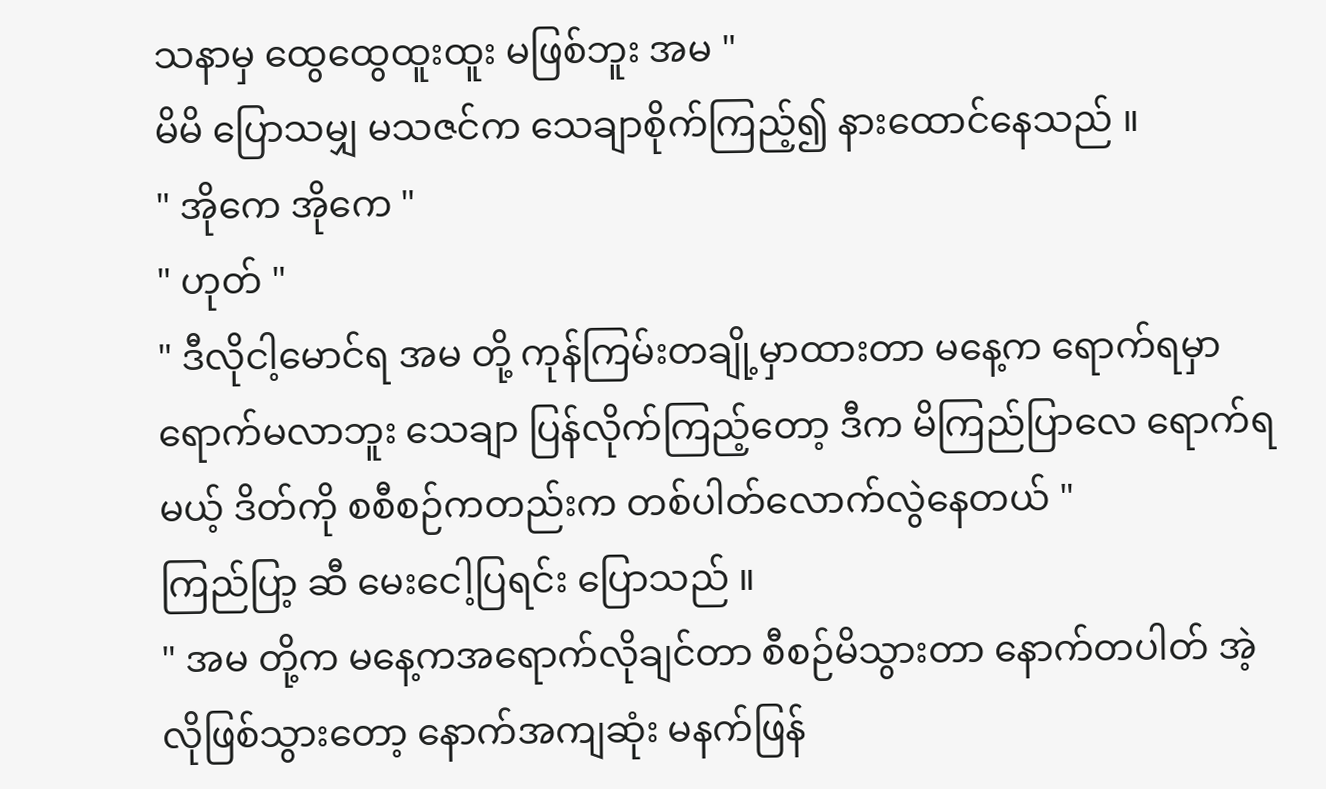သနာမှ ထွေထွေထူးထူး မဖြစ်ဘူး အမ "
မိမိ ပြောသမျှ မသဇင်က သေချာစိုက်ကြည့်၍ နားထောင်နေသည် ။
" အိုကေ အိုကေ "
" ဟုတ် "
" ဒီလိုငါ့မောင်ရ အမ တို့ ကုန်ကြမ်းတချို့မှာထားတာ မနေ့က ရောက်ရမှာ ရောက်မလာဘူး သေချာ ပြန်လိုက်ကြည့်တော့ ဒီက မိကြည်ပြာလေ ရောက်ရမယ့် ဒိတ်ကို စစီစဉ်ကတည်းက တစ်ပါတ်လောက်လွဲနေတယ် "
ကြည်ပြာ့ ဆီ မေးငေါ့ပြရင်း ပြောသည် ။
" အမ တို့က မနေ့ကအရောက်လိုချင်တာ စီစဉ်မိသွားတာ နောက်တပါတ် အဲ့လိုဖြစ်သွားတော့ နောက်အကျဆုံး မနက်ဖြန်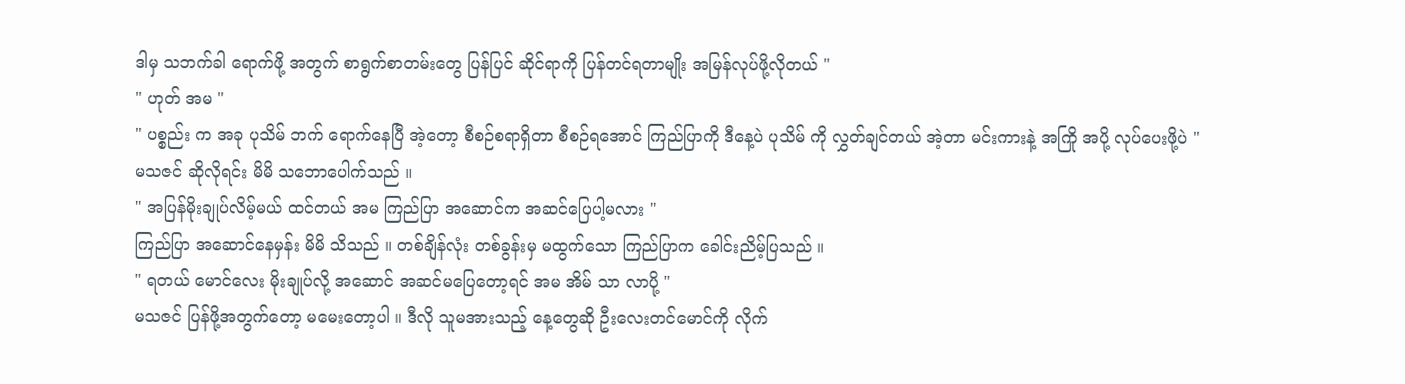ဒါမှ သဘက်ခါ ရောက်ဖို့ အတွက် စာရွက်စာတမ်းတွေ ပြန်ပြင် ဆိုင်ရာကို ပြန်တင်ရတာမျိုး အမြန်လုပ်ဖို့လိုတယ် "
" ဟုတ် အမ "
" ပစ္စည်း က အခု ပုသိမ် ဘက် ရောက်နေပြီ အဲ့တော့ စီစဉ်စရာရှိတာ စီစဉ်ရအောင် ကြည်ပြာကို ဒီနေ့ပဲ ပုသိမ် ကို လွှတ်ချင်တယ် အဲ့တာ မင်းကားနဲ့ အကြို အပို့ လုပ်ပေးဖို့ပဲ "
မသဇင် ဆိုလိုရင်း မိမိ သဘောပေါက်သည် ။
" အပြန်မိုးချုပ်လိမ့်မယ် ထင်တယ် အမ ကြည်ပြာ အဆောင်က အဆင်ပြေပါ့မလား "
ကြည်ပြာ အဆောင်နေမှန်း မိမိ သိသည် ။ တစ်ချိန်လုံး တစ်ခွန်းမှ မထွက်သော ကြည်ပြာက ခေါင်းညိမ့်ပြသည် ။
" ရတယ် မောင်လေး မိုးချုပ်လို့ အဆောင် အဆင်မပြေတော့ရင် အမ အိမ် သာ လာပို့ "
မသဇင် ပြန်ဖို့အတွက်တော့ မမေးတော့ပါ ။ ဒီလို သူမအားသည့် နေ့တွေဆို ဦးလေးတင်မောင်ကို လိုက်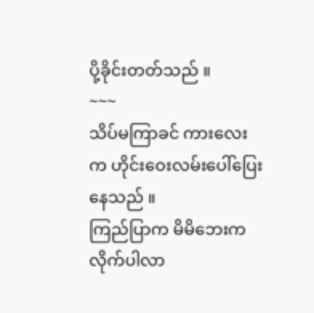ပို့ခိုင်းတတ်သည် ။
~~~
သိပ်မကြာခင် ကားလေး က ဟိုင်းဝေးလမ်းပေါ်ပြေးနေသည် ။
ကြည်ပြာက မိမိဘေးက လိုက်ပါလာ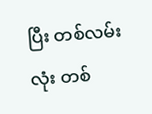ပြီး တစ်လမ်းလုံး တစ်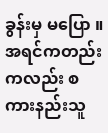ခွန်းမှ မပြော ။ အရင်ကတည်းကလည်း စကားနည်းသူ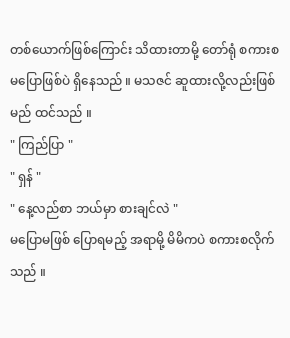တစ်ယောက်ဖြစ်ကြောင်း သိထားတာမို့ တော်ရုံ စကားစမပြောဖြစ်ပဲ ရှိနေသည် ။ မသဇင် ဆူထားလို့လည်းဖြစ်မည် ထင်သည် ။
" ကြည်ပြာ "
" ရှန် "
" နေ့လည်စာ ဘယ်မှာ စားချင်လဲ "
မပြောမဖြစ် ပြောရမည့် အရာမို့ မိမိကပဲ စကားစလိုက်သည် ။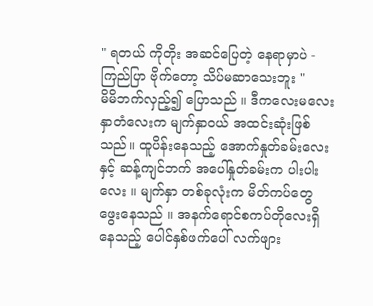" ရတယ် ကိုတိုး အဆင်ပြေတဲ့ နေရာမှာပဲ - ကြည်ပြာ ဗိုက်တော့ သိပ်မဆာသေးဘူး "
မိမိဘက်လှည့်၍ ပြောသည် ။ ဒီကလေးမလေး နှာတံလေးက မျက်နှာဝယ် အထင်းဆုံးဖြစ်သည်။ ထူပိန်းနေသည့် အောက်နှုတ်ခမ်းလေးနှင့် ဆန့်ကျင်ဘက် အပေါ်နှုတ်ခမ်းက ပါးပါးလေး ။ မျက်နှာ တစ်ခုလုံးက မိတ်ကပ်တွေ ဖွေးနေသည် ။ အနက်ရောင်စကပ်တိုလေးရှိနေသည့် ပေါင်နှစ်ဖက်ပေါ် လက်ဖျား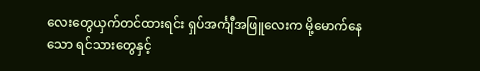လေးတွေယှက်တင်ထားရင်း ရှပ်အင်္ကျီအဖြူလေးက မို့မောက်နေသော ရင်သားတွေနှင့်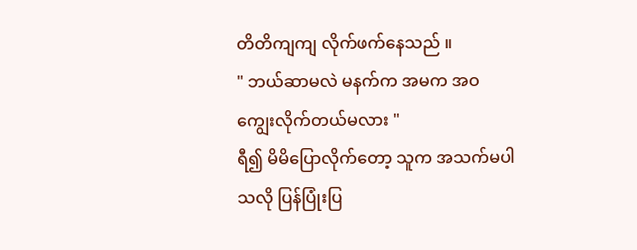တိတိကျကျ လိုက်ဖက်နေသည် ။
" ဘယ်ဆာမလဲ မနက်က အမက အဝ ကျွေးလိုက်တယ်မလား "
ရီ၍ မိမိပြောလိုက်တော့ သူက အသက်မပါသလို ပြန်ပြုံးပြ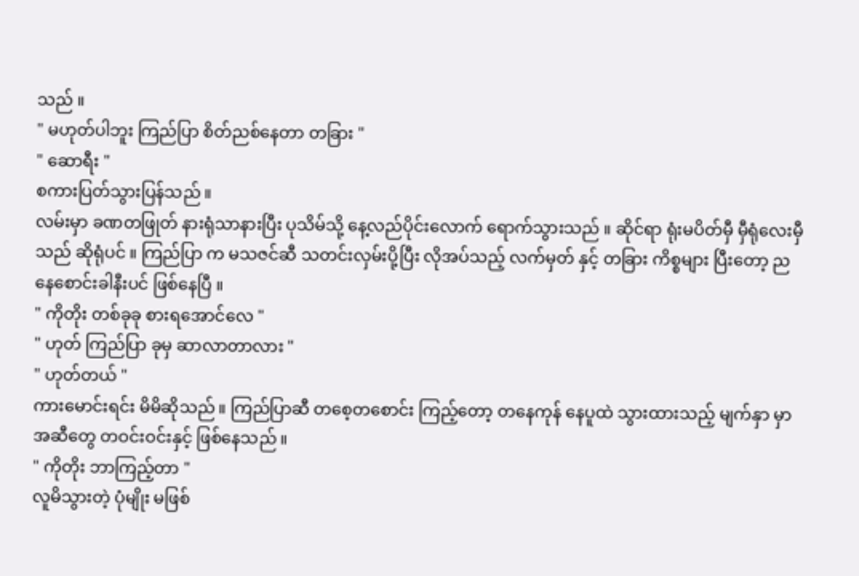သည် ။
" မဟုတ်ပါဘူး ကြည်ပြာ စိတ်ညစ်နေတာ တခြား "
" ဆောရီး "
စကားပြတ်သွားပြန်သည် ။
လမ်းမှာ ခဏတဖြုတ် နားရုံသာနားပြီး ပုသိမ်သို့ နေ့လည်ပိုင်းလောက် ရောက်သွားသည် ။ ဆိုင်ရာ ရုံးမပိတ်မှီ မှီရုံလေးမှီသည် ဆိုရုံပင် ။ ကြည်ပြာ က မသဇင်ဆီ သတင်းလှမ်းပို့ပြီး လိုအပ်သည့် လက်မှတ် နှင့် တခြား ကိစ္စများ ပြီးတော့ ညနေစောင်းခါနီးပင် ဖြစ်နေပြီ ။
" ကိုတိုး တစ်ခုခု စားရအောင်လေ "
" ဟုတ် ကြည်ပြာ ခုမှ ဆာလာတာလား "
" ဟုတ်တယ် "
ကားမောင်းရင်း မိမိဆိုသည် ။ ကြည်ပြာဆီ တစေ့တစောင်း ကြည့်တော့ တနေကုန် နေပူထဲ သွားထားသည့် မျက်နှာ မှာ အဆီတွေ တဝင်းဝင်းနှင့် ဖြစ်နေသည် ။
" ကိုတိုး ဘာကြည့်တာ "
လူမိသွားတဲ့ ပုံမျိုး မဖြစ်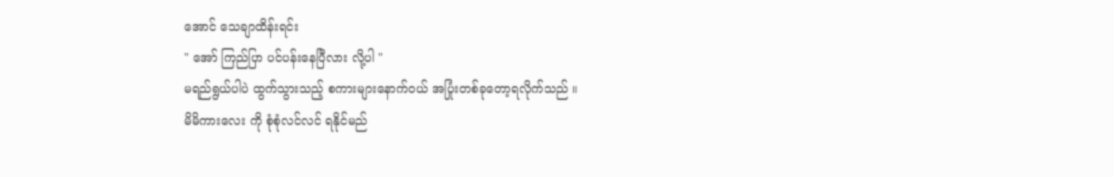အောင် သေချာထိန်းရင်း
" အော် ကြည်ပြာ ပင်ပန်းနေပြီလား လို့ပါ "
မရည်ရွယ်ပါပဲ ထွက်သွားသည့် စကားများနောက်ဝယ် အပြုံးတစ်ခုတော့ရလိုက်သည် ။
မိမိကားလေး ကို စုံစုံလင်လင် ရနိုင်မည်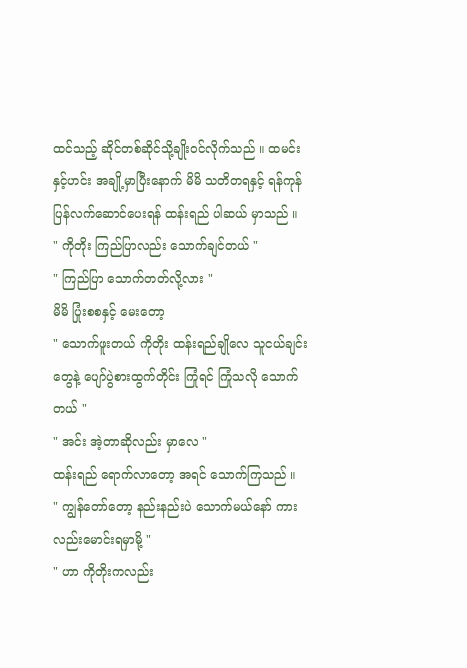ထင်သည့် ဆိုင်တစ်ဆိုင်သို့ချိုးဝင်လိုက်သည် ။ ထမင်းနှင့်ဟင်း အချို့မှာပြီးနောက် မိမိ သတိတရနှင့် ရန်ကုန်ပြန်လက်ဆောင်ပေးရန် ထန်းရည် ပါဆယ် မှာသည် ။
" ကိုတိုး ကြည်ပြာလည်း သောက်ချင်တယ် "
" ကြည်ပြာ သောက်တတ်လို့လား "
မိမိ ပြုံးစစနှင့် မေးတော့
" သောက်ဖူးတယ် ကိုတိုး ထန်းရည်ချိုလေ သူငယ်ချင်းတွေနဲ့ ပျော်ပွဲစားထွက်တိုင်း ကြုံရင် ကြုံသလို သောက်တယ် "
" အင်း အဲ့တာဆိုလည်း မှာလေ "
ထန်းရည် ရောက်လာတော့ အရင် သောက်ကြသည် ။
" ကျွန်တော်တော့ နည်းနည်းပဲ သောက်မယ်နော် ကားလည်းမောင်းရမှာမို့ "
" ဟာ ကိုတိုးကလည်း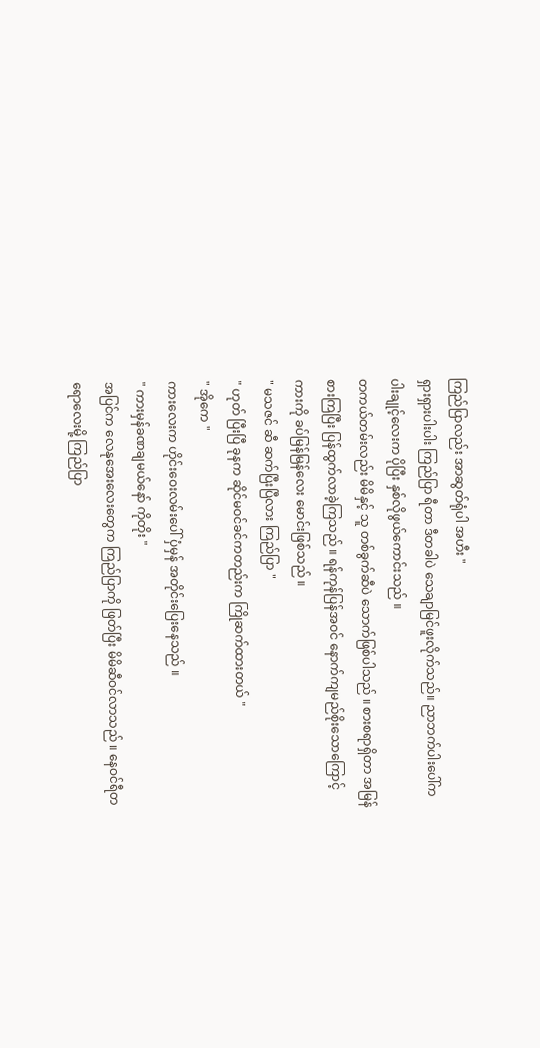ကြည်ပြာလည်း အာဆွတ်ရုံပါ အဟီး "
ရှားရှားပါးပါး ကြည်ပြာ ရီတာ ဒီတခါပဲ သေချာမြင်ဖူးလိုက်သည်။ ညာဘက်ပါးပေါ်က ပါးချုင့်လေးက ပိုပြီး နှစ်လိုဖွယ်ကောင်းသည် ။
တကယ်တမ်းလည်း မိမိနှင့် သူ တစ်ခွက်ဆီပဲ သောက်ဖြစ်ပါသည် ။ စားစရာရှိတာ အမြန်စားကြပြီး ပြန်ထွက်လာခဲ့ကြသည် ။ ရန်ကုန်ပြန်အဝင် နောက်ကျမည်စိုးသောကြောင့် ကားကို ခပ်မြန်မြန်လေး မောင်းဖြစ်သည် ။
" မသဇင် ဆီ ဆက်ပြီးပြီလား ကြည်ပြာ "
" ဟုတ် ပြီးပြီ ခုနက ဆိုင်မဝင်ခင်ကတည်းက ကြိုဆက်ထားတယ် "
" အိုကေ "
ကားလေးက ဟိုင်းဝေးလမ်းပေါ် ပှံမှန် အတိုင်းပြေးနေသည် ။
" ကားမှန်ခဏချမယ်နော် ကိုတိုး "
အပြင်က လေနုအေးလေးတွေက ကြည်ပြာကို ဖြတ်ပြီး မိမိဆီဝင်လာသည် ။ နေဝင်ရီတရောလေးမို့ ကြည်ပြာ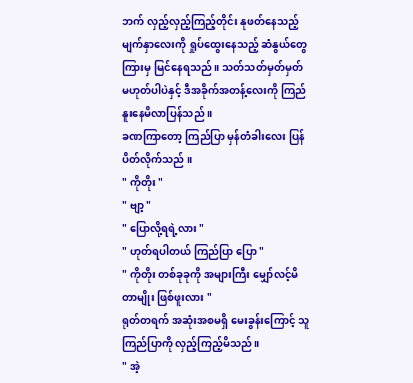ဘက် လှည့်လှည့်ကြည့်တိုင်း နုဖတ်နေသည့် မျက်နှာလေးကို ရှုပ်ထွေးနေသည့် ဆံနွယ်တွေကြားမှ မြင်နေရသည် ။ သတ်သတ်မှတ်မှတ် မဟုတ်ပါပဲနှင့် ဒီအခိုက်အတန့်လေးကို ကြည်နူးနေမိလာပြန်သည် ။
ခဏကြာတော့ ကြည်ပြာ မှန်တံခါးလေး ပြန်ပိတ်လိုက်သည် ။
" ကိုတိုး "
" ဗျာ့ "
" ပြောလို့ရရဲ့လား "
" ဟုတ်ရပါတယ် ကြည်ပြာ ပြော "
" ကိုတိုး တစ်ခုခုကို အများကြီး မျှော်လင့်မိတာမျိုး ဖြစ်ဖူးလား "
ရုတ်တရက် အဆုံးအစမရှိ မေးခွန်းကြောင့် သူ ကြည်ပြာကို လှည့်ကြည့်မိသည် ။
" အဲ့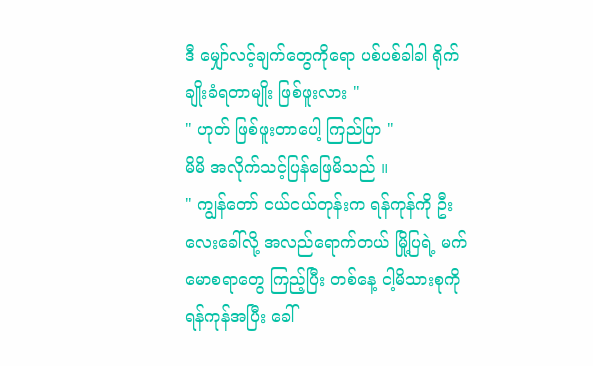ဒီ မျှော်လင့်ချက်တွေကိုရော ပစ်ပစ်ခါခါ ရိုက်ချိုးခံရတာမျိုး ဖြစ်ဖူးလား "
" ဟုတ် ဖြစ်ဖူးတာပေါ့ ကြည်ပြာ "
မိမိ အလိုက်သင့်ပြန်ဖြေမိသည် ။
" ကျွန်တော် ငယ်ငယ်တုန်းက ရန်ကုန်ကို ဦးလေးခေါ်လို့ အလည်ရောက်တယ် မြို့ပြရဲ့ မက်မောစရာတွေ ကြည့်ပြီး တစ်နေ့ ငါ့မိသားစုကို ရန်ကုန်အပြီး ခေါ်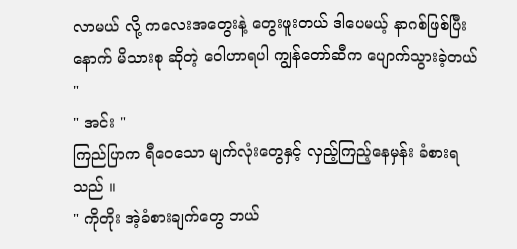လာမယ် လို့ ကလေးအတွေးနဲ့ တွေးဖူးတယ် ဒါပေမယ့် နာဂစ်ဖြစ်ပြီးနောက် မိသားစု ဆိုတဲ့ ဝေါဟာရပါ ကျွန်တော်ဆီက ပျောက်သွားခဲ့တယ် "
" အင်း "
ကြည်ပြာက ရီဝေသော မျက်လုံးတွေနှင့် လှည့်ကြည့်နေမှန်း ခံစားရသည် ။
" ကိုတိုး အဲ့ခံစားချက်တွေ ဘယ်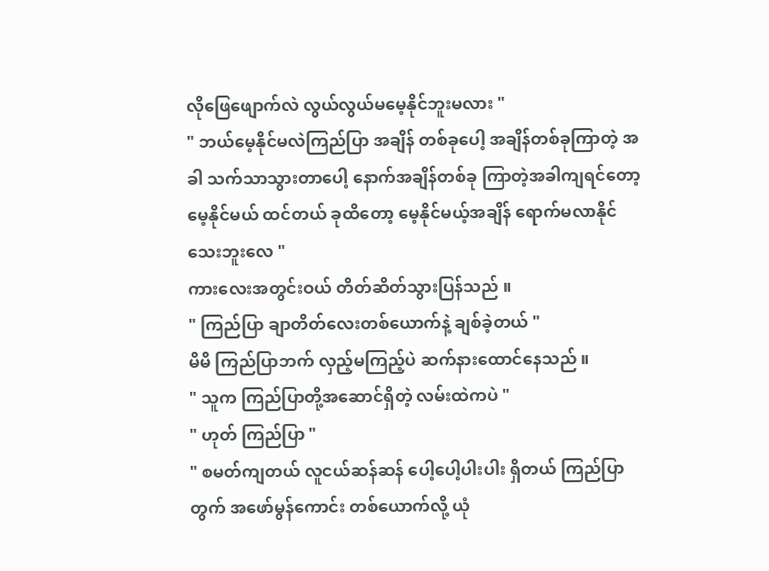လိုဖြေဖျောက်လဲ လွယ်လွယ်မမေ့နိုင်ဘူးမလား "
" ဘယ်မေ့နိုင်မလဲကြည်ပြာ အချိန် တစ်ခုပေါ့ အချိန်တစ်ခုကြာတဲ့ အခါ သက်သာသွားတာပေါ့ နောက်အချိန်တစ်ခု ကြာတဲ့အခါကျရင်တော့ မေ့နိုင်မယ် ထင်တယ် ခုထိတော့ မေ့နိုင်မယ့်အချိန် ရောက်မလာနိုင်သေးဘူးလေ "
ကားလေးအတွင်းဝယ် တိတ်ဆိတ်သွားပြန်သည် ။
" ကြည်ပြာ ချာတိတ်လေးတစ်ယောက်နဲ့ ချစ်ခဲ့တယ် "
မိမိ ကြည်ပြာဘက် လှည့်မကြည့်ပဲ ဆက်နားထောင်နေသည် ။
" သူက ကြည်ပြာတို့အဆောင်ရှိတဲ့ လမ်းထဲကပဲ "
" ဟုတ် ကြည်ပြာ "
" စမတ်ကျတယ် လူငယ်ဆန်ဆန် ပေါ့ပေါ့ပါးပါး ရှိတယ် ကြည်ပြာတွက် အဖော်မွန်ကောင်း တစ်ယောက်လို့ ယုံ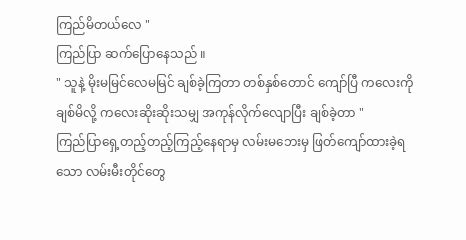ကြည်မိတယ်လေ "
ကြည်ပြာ ဆက်ပြောနေသည် ။
" သူနဲ့ မိုးမမြင်လေမမြင် ချစ်ခဲ့ကြတာ တစ်နှစ်တောင် ကျော်ပြီ ကလေးကို ချစ်မိလို့ ကလေးဆိုးဆိုးသမျှ အကုန်လိုက်လျောပြီး ချစ်ခဲ့တာ "
ကြည်ပြာရှေ့တည့်တည့်ကြည့်နေရာမှ လမ်းမဘေးမှ ဖြတ်ကျော်ထားခဲ့ရသော လမ်းမီးတိုင်တွေ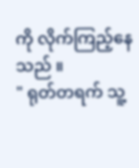ကို လိုက်ကြည့်နေသည် ။
" ရုတ်တရက် သူ့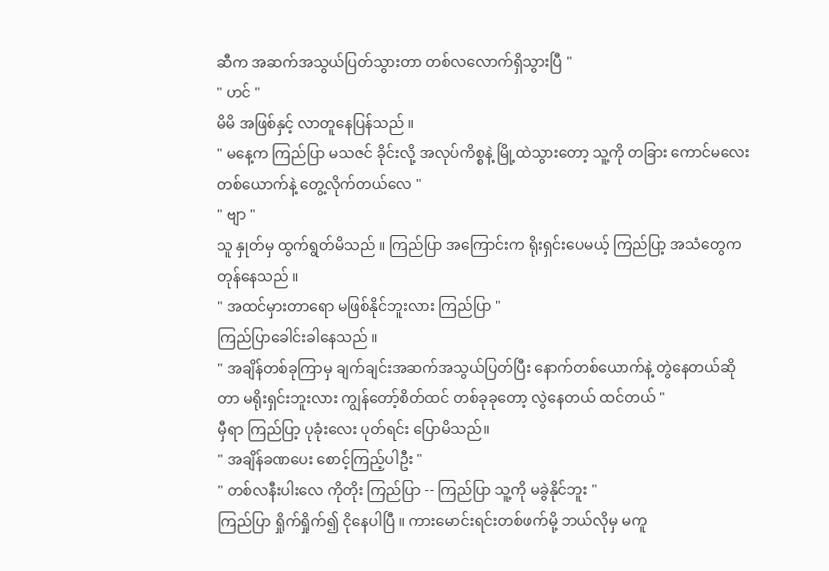ဆီက အဆက်အသွယ်ပြတ်သွားတာ တစ်လလောက်ရှိသွားပြီ "
" ဟင် "
မိမိ အဖြစ်နှင့် လာတူနေပြန်သည် ။
" မနေ့က ကြည်ပြာ မသဇင် ခိုင်းလို့ အလုပ်ကိစ္စနဲ့ မြို့ထဲသွားတော့ သူ့ကို တခြား ကောင်မလေး တစ်ယောက်နဲ့ တွေ့လိုက်တယ်လေ "
" ဗျာ "
သူ နှုတ်မှ ထွက်ရွတ်မိသည် ။ ကြည်ပြာ အကြောင်းက ရိုးရှင်းပေမယ့် ကြည်ပြာ့ အသံတွေက တုန်နေသည် ။
" အထင်မှားတာရော မဖြစ်နိုင်ဘူးလား ကြည်ပြာ "
ကြည်ပြာခေါင်းခါနေသည် ။
" အချိန်တစ်ခုကြာမှ ချက်ချင်းအဆက်အသွယ်ပြတ်ပြီး နောက်တစ်ယောက်နဲ့ တွဲနေတယ်ဆိုတာ မရိုးရှင်းဘူးလား ကျွန်တော့်စိတ်ထင် တစ်ခုခုတော့ လွဲနေတယ် ထင်တယ် "
မှီရာ ကြည်ပြာ့ ပုခုံးလေး ပုတ်ရင်း ပြောမိသည်။
" အချိန်ခဏပေး စောင့်ကြည့်ပါဦး "
" တစ်လနီးပါးလေ ကိုတိုး ကြည်ပြာ -- ကြည်ပြာ သူ့ကို မခွဲနိုင်ဘူး "
ကြည်ပြာ ရှိုက်ရှိုက်၍ ငိုနေပါပြီ ။ ကားမောင်းရင်းတစ်ဖက်မို့ ဘယ်လိုမှ မကူ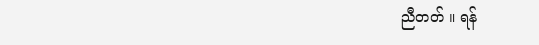ညီတတ် ။ ရန်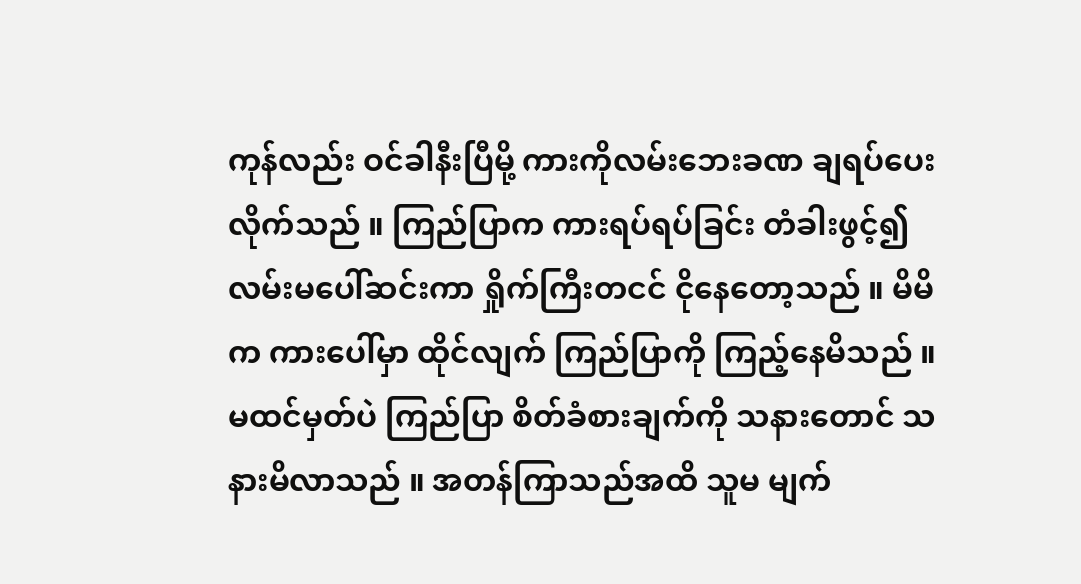ကုန်လည်း ဝင်ခါနီးပြီမို့ ကားကိုလမ်းဘေးခဏ ချရပ်ပေးလိုက်သည် ။ ကြည်ပြာက ကားရပ်ရပ်ခြင်း တံခါးဖွင့်၍ လမ်းမပေါ်ဆင်းကာ ရှိုက်ကြီးတငင် ငိုနေတော့သည် ။ မိမိက ကားပေါ်မှာ ထိုင်လျက် ကြည်ပြာကို ကြည့်နေမိသည် ။ မထင်မှတ်ပဲ ကြည်ပြာ စိတ်ခံစားချက်ကို သနားတောင် သနားမိလာသည် ။ အတန်ကြာသည်အထိ သူမ မျက်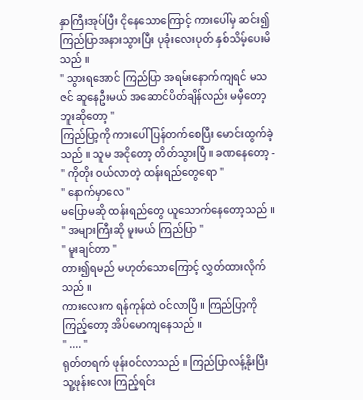နှာကြီးအုပ်ပြီး ငိုနေသောကြောင့် ကားပေါ်မှ ဆင်း၍ ကြည်ပြာအနားသွားပြီး ပုခုံးလေးပုတ် နှစ်သိမ့်ပေးမိသည် ။
" သွားရအောင် ကြည်ပြာ အရမ်းနောက်ကျရင် မသဇင် ဆူနေဦးမယ် အဆောင်ပိတ်ချိန်လည်း မမှီတော့ဘူးဆိုတော့ "
ကြည်ပြာ့ကို ကားပေါ် ပြန်တက်စေပြီး မောင်းထွက်ခဲ့သည် ။ သူမ အငိုတော့ တိတ်သွားပြီ ။ ခဏနေတော့ -
" ကိုတိုး ဝယ်လာတဲ့ ထန်းရည်တွေရော "
" နောက်မှာလေ "
မပြောမဆို ထန်းရည်တွေ ယူသောက်နေတော့သည် ။
" အများကြီးဆို မူးမယ် ကြည်ပြာ "
" မူးချင်တာ "
တား၍ရမည် မဟုတ်သောကြောင့် လွှတ်ထားလိုက်သည် ။
ကားလေးက ရန်ကုန်ထဲ ဝင်လာပြီ ။ ကြည်ပြာ့ကို ကြည့်တော့ အိပ်မောကျနေသည် ။
" .... "
ရုတ်တရက် ဖုန်းဝင်လာသည် ။ ကြည်ပြာလန့်နိုးပြီး သူ့ဖုန်းလေး ကြည့်ရင်း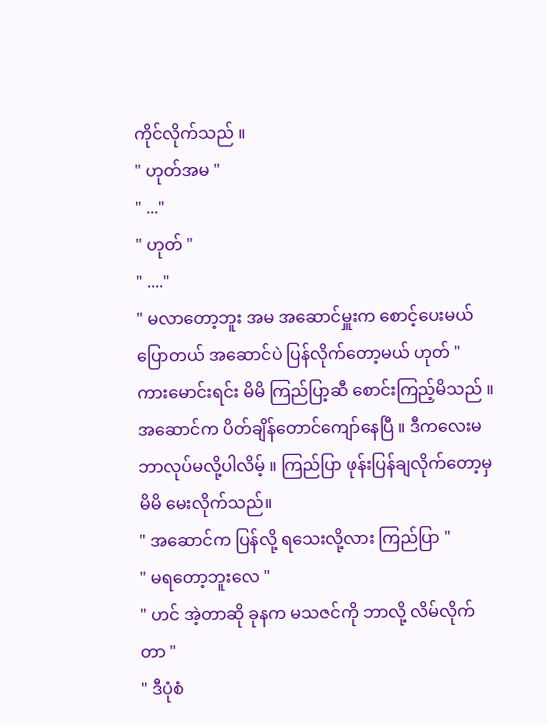ကိုင်လိုက်သည် ။
" ဟုတ်အမ "
" ..."
" ဟုတ် "
" ...."
" မလာတော့ဘူး အမ အဆောင်မှူးက စောင့်ပေးမယ်ပြောတယ် အဆောင်ပဲ ပြန်လိုက်တော့မယ် ဟုတ် "
ကားမောင်းရင်း မိမိ ကြည်ပြာ့ဆီ စောင်းကြည့်မိသည် ။ အဆောင်က ပိတ်ချိန်တောင်ကျော်နေပြီ ။ ဒီကလေးမ ဘာလုပ်မလို့ပါလိမ့် ။ ကြည်ပြာ ဖုန်းပြန်ချလိုက်တော့မှ မိမိ မေးလိုက်သည်။
" အဆောင်က ပြန်လို့ ရသေးလို့လား ကြည်ပြာ "
" မရတော့ဘူးလေ "
" ဟင် အဲ့တာဆို ခုနက မသဇင်ကို ဘာလို့ လိမ်လိုက်တာ "
" ဒီပုံစံ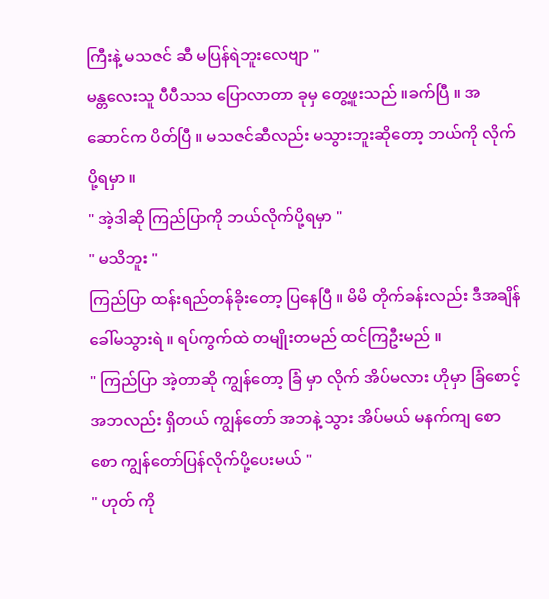ကြီးနဲ့ မသဇင် ဆီ မပြန်ရဲဘူးလေဗျာ "
မန္တလေးသူ ပီပီသသ ပြောလာတာ ခုမှ တွေ့ဖူးသည် ။ခက်ပြီ ။ အဆောင်က ပိတ်ပြီ ။ မသဇင်ဆီလည်း မသွားဘူးဆိုတော့ ဘယ်ကို လိုက်ပို့ရမှာ ။
" အဲ့ဒါဆို ကြည်ပြာကို ဘယ်လိုက်ပို့ရမှာ "
" မသိဘူး "
ကြည်ပြာ ထန်းရည်တန်ခိုးတော့ ပြနေပြီ ။ မိမိ တိုက်ခန်းလည်း ဒီအချိန် ခေါ်မသွားရဲ ။ ရပ်ကွက်ထဲ တမျိုးတမည် ထင်ကြဦးမည် ။
" ကြည်ပြာ အဲ့တာဆို ကျွန်တော့ ခြံ မှာ လိုက် အိပ်မလား ဟိုမှာ ခြံစောင့် အဘလည်း ရှိတယ် ကျွန်တော် အဘနဲ့ သွား အိပ်မယ် မနက်ကျ စောစော ကျွန်တော်ပြန်လိုက်ပို့ပေးမယ် "
" ဟုတ် ကို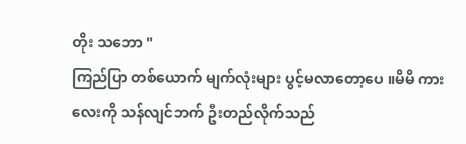တိုး သဘော "
ကြည်ပြာ တစ်ယောက် မျက်လုံးများ ပွင့်မလာတော့ပေ ။မိမိ ကားလေးကို သန်လျင်ဘက် ဦးတည်လိုက်သည်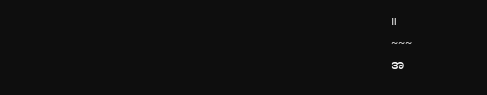။
~~~
အ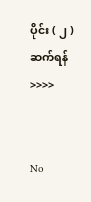ပိုင်း ( ၂ ) ဆက်ရန် >>>>


No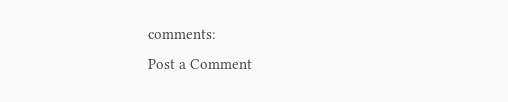comments:
Post a Comment